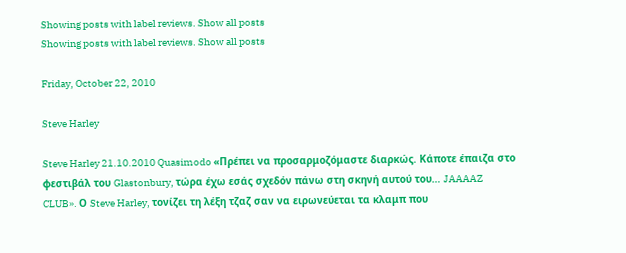Showing posts with label reviews. Show all posts
Showing posts with label reviews. Show all posts

Friday, October 22, 2010

Steve Harley

Steve Harley 21.10.2010 Quasimodo «Πρέπει να προσαρμοζόμαστε διαρκώς. Κάποτε έπαιζα στο φεστιβάλ του Glastonbury, τώρα έχω εσάς σχεδόν πάνω στη σκηνή αυτού του… JAAAAZ CLUB». Ο Steve Harley, τονίζει τη λέξη τζαζ σαν να ειρωνεύεται τα κλαμπ που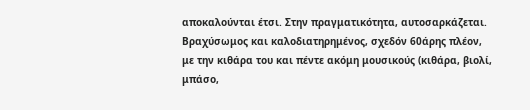αποκαλούνται έτσι. Στην πραγματικότητα, αυτοσαρκάζεται. Βραχύσωμος και καλοδιατηρημένος, σχεδόν 60άρης πλέον, με την κιθάρα του και πέντε ακόμη μουσικούς (κιθάρα, βιολί, μπάσο,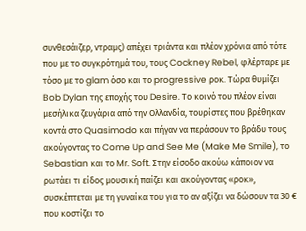συνθεσάιζερ, ντραμς) απέχει τριάντα και πλέον χρόνια από τότε που με το συγκρότημά του, τους Cockney Rebel, φλέρταρε με τόσο με το glam όσο και το progressive ροκ. Τώρα θυμίζει Bob Dylan της εποχής του Desire. Το κοινό του πλέον είναι μεσήλικα ζευγάρια από την Ολλανδία, τουρίστες που βρέθηκαν κοντά στο Quasimodo και πήγαν να περάσουν το βράδυ τους ακούγοντας το Come Up and See Me (Make Me Smile), το Sebastian και το Mr. Soft. Στην είσοδο ακούω κάποιον να ρωτάει τι είδος μουσική παίζει και ακούγοντας «ροκ», συσκέπτεται με τη γυναίκα του για το αν αξίζει να δώσουν τα 30 € που κοστίζει το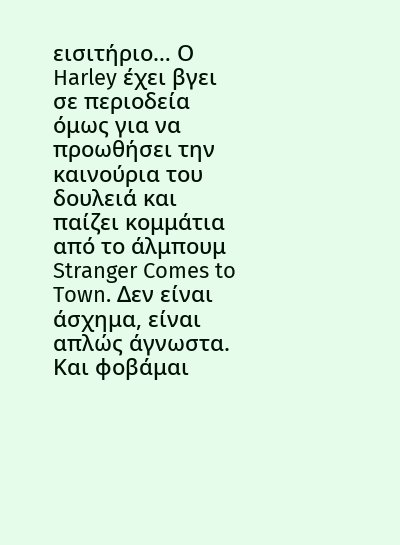εισιτήριο… Ο Harley έχει βγει σε περιοδεία όμως για να προωθήσει την καινούρια του δουλειά και παίζει κομμάτια από το άλμπουμ Stranger Comes to Town. Δεν είναι άσχημα, είναι απλώς άγνωστα. Και φοβάμαι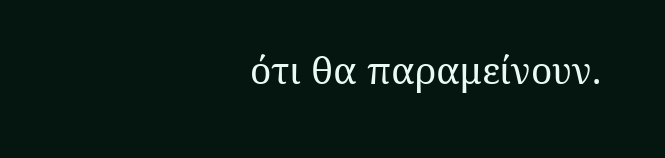ότι θα παραμείνουν.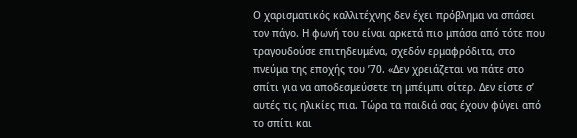Ο χαρισματικός καλλιτέχνης δεν έχει πρόβλημα να σπάσει τον πάγο. Η φωνή του είναι αρκετά πιο μπάσα από τότε που τραγουδούσε επιτηδευμένα, σχεδόν ερμαφρόδιτα, στο πνεύμα της εποχής του ’70. «Δεν χρειάζεται να πάτε στο σπίτι για να αποδεσμεύσετε τη μπέιμπι σίτερ. Δεν είστε σ’ αυτές τις ηλικίες πια. Τώρα τα παιδιά σας έχουν φύγει από το σπίτι και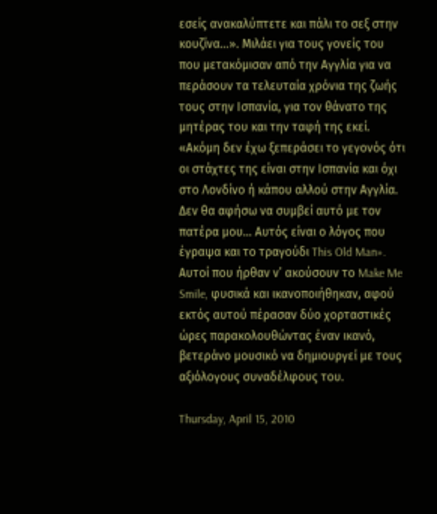εσείς ανακαλύπτετε και πάλι το σεξ στην κουζίνα…». Μιλάει για τους γονείς του που μετακόμισαν από την Αγγλία για να περάσουν τα τελευταία χρόνια της ζωής τους στην Ισπανία, για τον θάνατο της μητέρας του και την ταφή της εκεί. «Ακόμη δεν έχω ξεπεράσει το γεγονός ότι οι στάχτες της είναι στην Ισπανία και όχι στο Λονδίνο ή κάπου αλλού στην Αγγλία. Δεν θα αφήσω να συμβεί αυτό με τον πατέρα μου… Αυτός είναι ο λόγος που έγραψα και το τραγούδι This Old Man». Αυτοί που ήρθαν ν’ ακούσουν το Make Me Smile, φυσικά και ικανοποιήθηκαν, αφού εκτός αυτού πέρασαν δύο χορταστικές ώρες παρακολουθώντας έναν ικανό, βετεράνο μουσικό να δημιουργεί με τους αξιόλογους συναδέλφους του.

Thursday, April 15, 2010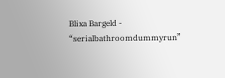Blixa Bargeld - “serialbathroomdummyrun”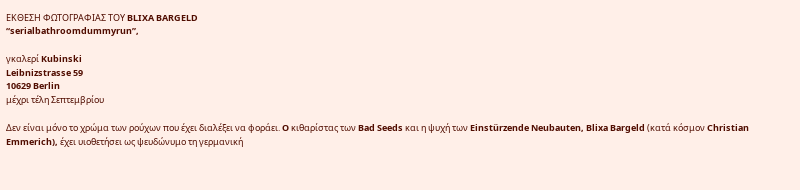ΕΚΘΕΣΗ ΦΩΤΟΓΡΑΦΙΑΣ ΤΟΥ BLIXA BARGELD
“serialbathroomdummyrun”,

γκαλερί Kubinski
Leibnizstrasse 59
10629 Berlin
μέχρι τέλη Σεπτεμβρίου

Δεν είναι μόνο το χρώμα των ρούχων που έχει διαλέξει να φοράει. O κιθαρίστας των Bad Seeds και η ψυχή των Einstürzende Neubauten, Blixa Bargeld (κατά κόσμον Christian Emmerich), έχει υιοθετήσει ως ψευδώνυμο τη γερμανική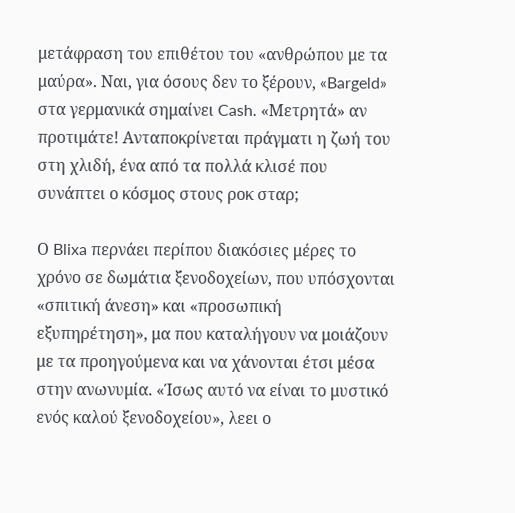μετάφραση του επιθέτου του «ανθρώπου με τα μαύρα». Ναι, για όσους δεν το ξέρουν, «Bargeld» στα γερμανικά σημαίνει Cash. «Μετρητά» αν προτιμάτε! Ανταποκρίνεται πράγματι η ζωή του στη χλιδή, ένα από τα πολλά κλισέ που συνάπτει ο κόσμος στους ροκ σταρ;

Ο Blixa περνάει περίπου διακόσιες μέρες το χρόνο σε δωμάτια ξενοδοχείων, που υπόσχονται «σπιτική άνεση» και «προσωπική εξυπηρέτηση», μα που καταλήγουν να μοιάζουν με τα προηγούμενα και να χάνονται έτσι μέσα στην ανωνυμία. «Ίσως αυτό να είναι το μυστικό ενός καλού ξενοδοχείου», λεει ο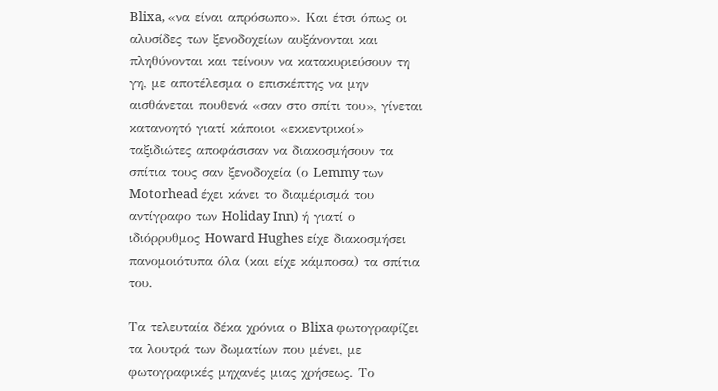Blixa, «να είναι απρόσωπο». Και έτσι όπως οι αλυσίδες των ξενοδοχείων αυξάνονται και πληθύνονται και τείνουν να κατακυριεύσουν τη γη, με αποτέλεσμα ο επισκέπτης να μην αισθάνεται πουθενά «σαν στο σπίτι του», γίνεται κατανοητό γιατί κάποιοι «εκκεντρικοί» ταξιδιώτες αποφάσισαν να διακοσμήσουν τα σπίτια τους σαν ξενοδοχεία (ο Lemmy των Motorhead έχει κάνει το διαμέρισμά του αντίγραφο των Holiday Inn) ή γιατί ο ιδιόρρυθμος Howard Hughes είχε διακοσμήσει πανομοιότυπα όλα (και είχε κάμποσα) τα σπίτια του.

Τα τελευταία δέκα χρόνια ο Blixa φωτογραφίζει τα λουτρά των δωματίων που μένει, με φωτογραφικές μηχανές μιας χρήσεως. Το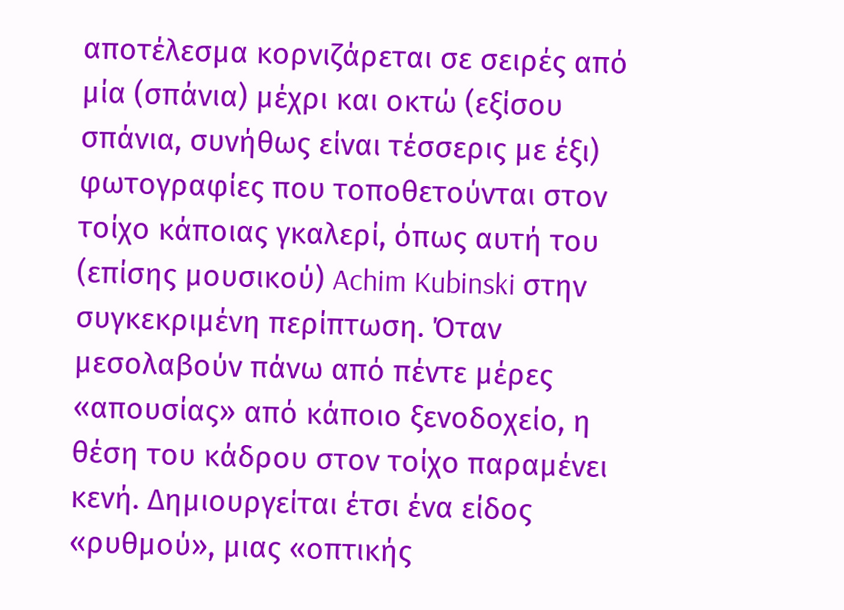αποτέλεσμα κορνιζάρεται σε σειρές από μία (σπάνια) μέχρι και οκτώ (εξίσου σπάνια, συνήθως είναι τέσσερις με έξι) φωτογραφίες που τοποθετούνται στον τοίχο κάποιας γκαλερί, όπως αυτή του (επίσης μουσικού) Achim Kubinski στην συγκεκριμένη περίπτωση. Όταν μεσολαβούν πάνω από πέντε μέρες «απουσίας» από κάποιο ξενοδοχείο, η θέση του κάδρου στον τοίχο παραμένει κενή. Δημιουργείται έτσι ένα είδος «ρυθμού», μιας «οπτικής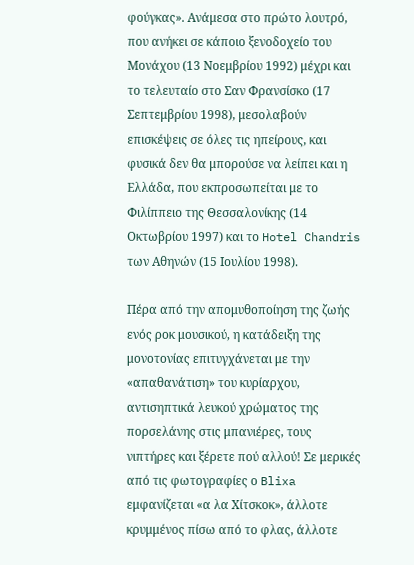φούγκας». Ανάμεσα στο πρώτο λουτρό, που ανήκει σε κάποιο ξενοδοχείο του Μονάχου (13 Νοεμβρίου 1992) μέχρι και το τελευταίο στο Σαν Φρανσίσκο (17 Σεπτεμβρίου 1998), μεσολαβούν επισκέψεις σε όλες τις ηπείρους, και φυσικά δεν θα μπορούσε να λείπει και η Ελλάδα, που εκπροσωπείται με το Φιλίππειο της Θεσσαλονίκης (14 Οκτωβρίου 1997) και το Hotel Chandris των Αθηνών (15 Ιουλίου 1998).

Πέρα από την απομυθοποίηση της ζωής ενός ροκ μουσικού, η κατάδειξη της μονοτονίας επιτυγχάνεται με την «απαθανάτιση» του κυρίαρχου, αντισηπτικά λευκού χρώματος της πορσελάνης στις μπανιέρες, τους νιπτήρες και ξέρετε πού αλλού! Σε μερικές από τις φωτογραφίες ο Blixa εμφανίζεται «α λα Χίτσκοκ», άλλοτε κρυμμένος πίσω από το φλας, άλλοτε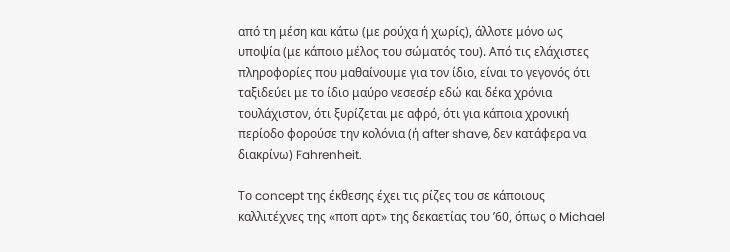από τη μέση και κάτω (με ρούχα ή χωρίς), άλλοτε μόνο ως υποψία (με κάποιο μέλος του σώματός του). Από τις ελάχιστες πληροφορίες που μαθαίνουμε για τον ίδιο, είναι το γεγονός ότι ταξιδεύει με το ίδιο μαύρο νεσεσέρ εδώ και δέκα χρόνια τουλάχιστον, ότι ξυρίζεται με αφρό, ότι για κάποια χρονική περίοδο φορούσε την κολόνια (ή after shave, δεν κατάφερα να διακρίνω) Fahrenheit.

Το concept της έκθεσης έχει τις ρίζες του σε κάποιους καλλιτέχνες της «ποπ αρτ» της δεκαετίας του ’60, όπως ο Michael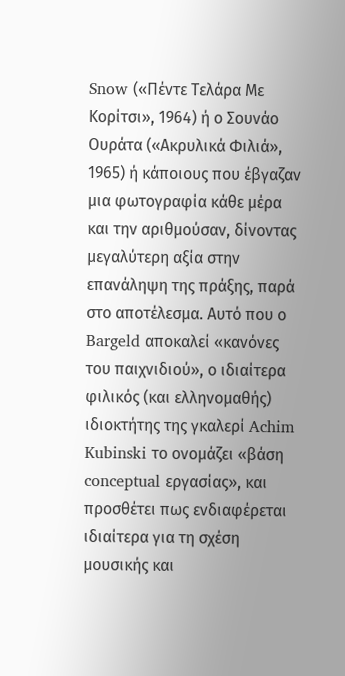Snow («Πέντε Τελάρα Με Κορίτσι», 1964) ή ο Σουνάο Ουράτα («Ακρυλικά Φιλιά», 1965) ή κάποιους που έβγαζαν μια φωτογραφία κάθε μέρα και την αριθμούσαν, δίνοντας μεγαλύτερη αξία στην επανάληψη της πράξης, παρά στο αποτέλεσμα. Αυτό που ο Bargeld αποκαλεί «κανόνες του παιχνιδιού», ο ιδιαίτερα φιλικός (και ελληνομαθής) ιδιοκτήτης της γκαλερί Achim Kubinski το ονομάζει «βάση conceptual εργασίας», και προσθέτει πως ενδιαφέρεται ιδιαίτερα για τη σχέση μουσικής και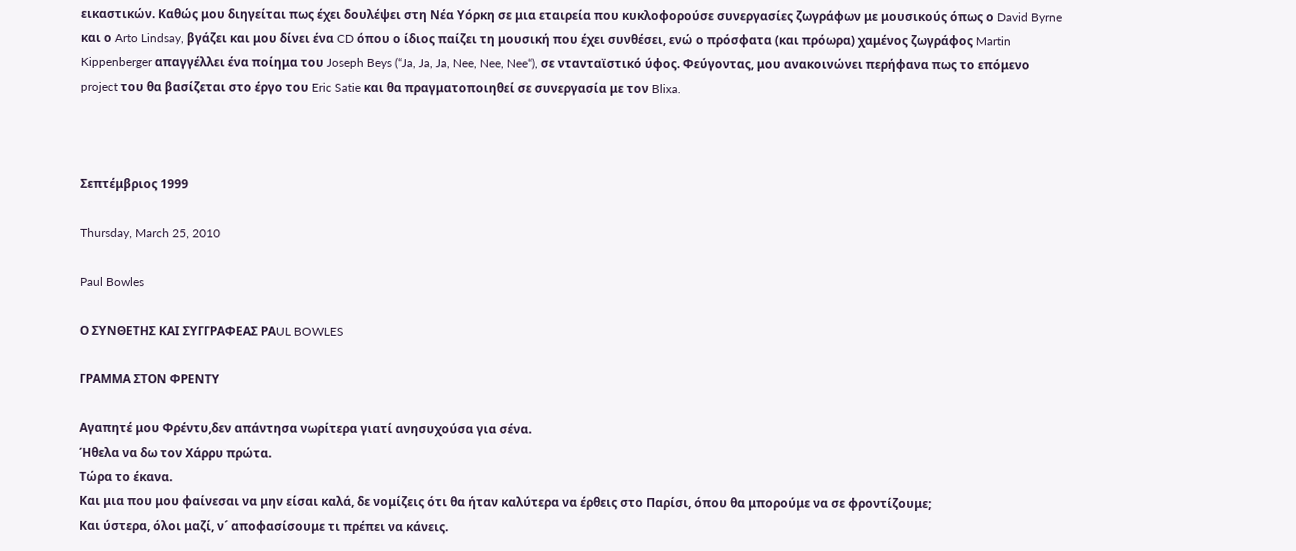εικαστικών. Καθώς μου διηγείται πως έχει δουλέψει στη Νέα Υόρκη σε μια εταιρεία που κυκλοφορούσε συνεργασίες ζωγράφων με μουσικούς όπως ο David Byrne και ο Arto Lindsay, βγάζει και μου δίνει ένα CD όπου ο ίδιος παίζει τη μουσική που έχει συνθέσει, ενώ ο πρόσφατα (και πρόωρα) χαμένος ζωγράφος Martin Kippenberger απαγγέλλει ένα ποίημα του Joseph Beys (“Ja, Ja, Ja, Nee, Nee, Nee“), σε ντανταϊστικό ύφος. Φεύγοντας, μου ανακοινώνει περήφανα πως το επόμενο project του θα βασίζεται στο έργο του Eric Satie και θα πραγματοποιηθεί σε συνεργασία με τον Blixa.



Σεπτέμβριος 1999

Thursday, March 25, 2010

Paul Bowles

Ο ΣΥΝΘΕΤΗΣ ΚΑΙ ΣΥΓΓΡΑΦΕΑΣ PΑUL BOWLES

ΓΡΑΜΜΑ ΣΤΟΝ ΦΡΕΝΤΥ

Αγαπητέ μου Φρέντυ,δεν απάντησα νωρίτερα γιατί ανησυχούσα για σένα.
Ήθελα να δω τον Χάρρυ πρώτα.
Τώρα το έκανα.
Και μια που μου φαίνεσαι να μην είσαι καλά, δε νομίζεις ότι θα ήταν καλύτερα να έρθεις στο Παρίσι, όπου θα μπορούμε να σε φροντίζουμε;
Και ύστερα, όλοι μαζί, ν´ αποφασίσουμε τι πρέπει να κάνεις.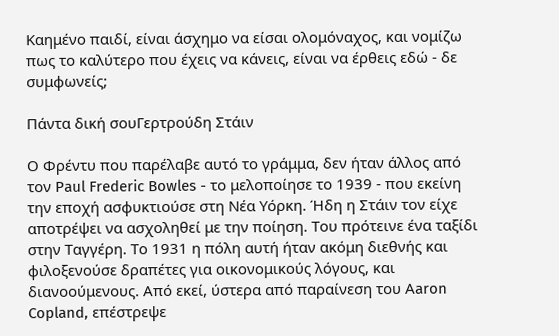Καημένο παιδί, είναι άσχημο να είσαι ολομόναχος, και νομίζω πως το καλύτερο που έχεις να κάνεις, είναι να έρθεις εδώ - δε συμφωνείς;

Πάντα δική σουΓερτρούδη Στάιν

Ο Φρέντυ που παρέλαβε αυτό το γράμμα, δεν ήταν άλλος από τον Paul Frederic Bowles - το μελοποίησε το 1939 - που εκείνη την εποχή ασφυκτιούσε στη Νέα Υόρκη. Ήδη η Στάιν τον είχε αποτρέψει να ασχοληθεί με την ποίηση. Του πρότεινε ένα ταξίδι στην Ταγγέρη. Το 1931 η πόλη αυτή ήταν ακόμη διεθνής και φιλοξενούσε δραπέτες για οικονομικούς λόγους, και διανοούμενους. Από εκεί, ύστερα από παραίνεση του Αaron Copland, επέστρεψε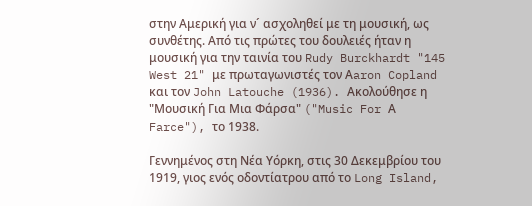στην Αμερική για ν´ ασχοληθεί με τη μουσική, ως συνθέτης. Από τις πρώτες του δουλειές ήταν η μουσική για την ταινία του Rudy Burckhardt "145 West 21" με πρωταγωνιστές τον Αaron Copland και τον John Latouche (1936). Ακολούθησε η "Μουσική Για Μια Φάρσα" ("Music For Α Farce"), το 1938.

Γεννημένος στη Νέα Υόρκη, στις 30 Δεκεμβρίου του 1919, γιος ενός οδοντίατρου από το Long Island,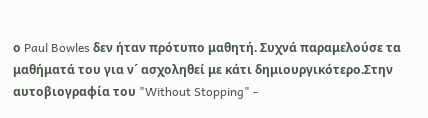ο Paul Bowles δεν ήταν πρότυπο μαθητή. Συχνά παραμελούσε τα μαθήματά του για ν´ ασχοληθεί με κάτι δημιουργικότερο.Στην αυτοβιογραφία του "Without Stopping" -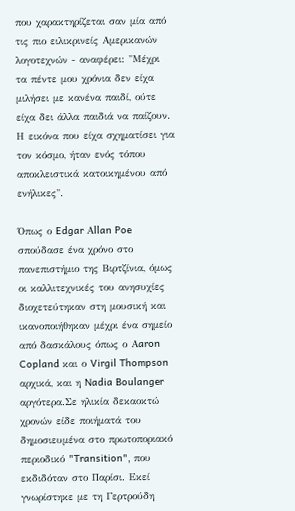που χαρακτηρίζεται σαν μία από τις πιο ειλικρινείς Αμερικανών λογοτεχνών - αναφέρει: "Μέχρι τα πέντε μου χρόνια δεν είχα μιλήσει με κανένα παιδί, ούτε είχα δει άλλα παιδιά να παίζουν. Η εικόνα που είχα σχηματίσει για τον κόσμο, ήταν ενός τόπου αποκλειστικά κατοικημένου από ενήλικες".

Όπως ο Edgar Αllan Poe σπούδασε ένα χρόνο στο πανεπιστήμιο της Βιρτζίνια, όμως οι καλλιτεχνικές του ανησυχίες διοχετεύτηκαν στη μουσική και ικανοποιήθηκαν μέχρι ένα σημείο από δασκάλους όπως ο Αaron Copland και ο Virgil Thompson αρχικά, και η Nadia Boulanger αργότερα.Σε ηλικία δεκαοκτώ χρονών είδε ποιήματά του δημοσιευμένα στο πρωτοποριακό περιοδικό "Transition", που εκδιδόταν στο Παρίσι. Εκεί γνωρίστηκε με τη Γερτρούδη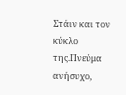Στάιν και τον κύκλο της.Πνεύμα ανήσυχο,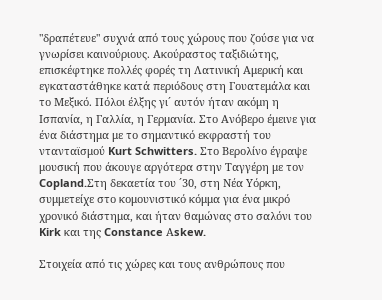"δραπέτευε" συχνά από τους χώρους που ζούσε για να γνωρίσει καινούριους. Ακούραστος ταξιδιώτης, επισκέφτηκε πολλές φορές τη Λατινική Αμερική και εγκαταστάθηκε κατά περιόδους στη Γουατεμάλα και το Μεξικό. Πόλοι έλξης γι´ αυτόν ήταν ακόμη η Ισπανία, η Γαλλία, η Γερμανία. Στο Ανόβερο έμεινε για ένα διάστημα με το σημαντικό εκφραστή του ντανταϊσμού Kurt Schwitters. Στο Βερολίνο έγραψε μουσική που άκουγε αργότερα στην Ταγγέρη με τον Copland.Στη δεκαετία του ´30, στη Νέα Υόρκη, συμμετείχε στο κομουνιστικό κόμμα για ένα μικρό χρονικό διάστημα, και ήταν θαμώνας στο σαλόνι του Kirk και της Constance Αskew.

Στοιχεία από τις χώρες και τους ανθρώπους που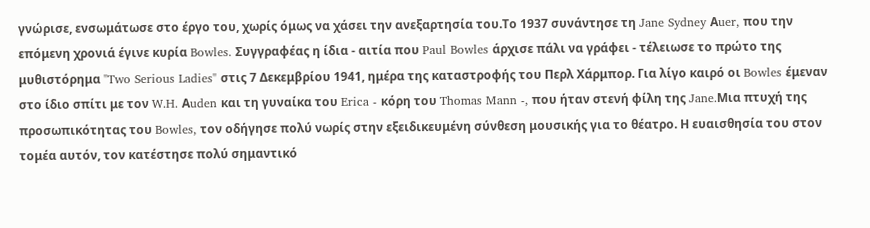γνώρισε, ενσωμάτωσε στο έργο του, χωρίς όμως να χάσει την ανεξαρτησία του.Το 1937 συνάντησε τη Jane Sydney Αuer, που την επόμενη χρονιά έγινε κυρία Bowles. Συγγραφέας η ίδια - αιτία που Paul Bowles άρχισε πάλι να γράφει - τέλειωσε το πρώτο της μυθιστόρημα "Two Serious Ladies" στις 7 Δεκεμβρίου 1941, ημέρα της καταστροφής του Περλ Χάρμπορ. Για λίγο καιρό οι Bowles έμεναν στο ίδιο σπίτι με τον W.H. Αuden και τη γυναίκα του Erica - κόρη του Thomas Mann -, που ήταν στενή φίλη της Jane.Μια πτυχή της προσωπικότητας του Bowles, τον οδήγησε πολύ νωρίς στην εξειδικευμένη σύνθεση μουσικής για το θέατρο. Η ευαισθησία του στον τομέα αυτόν, τον κατέστησε πολύ σημαντικό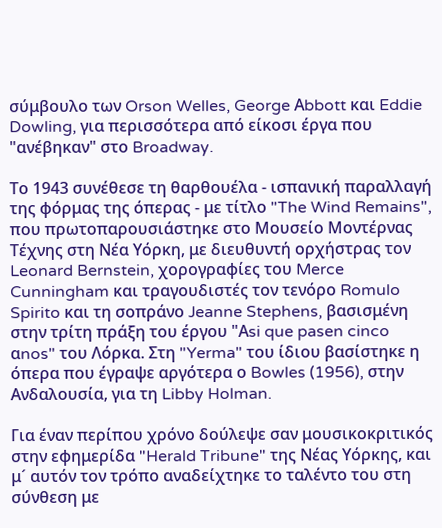σύμβουλο των Orson Welles, George Αbbott και Eddie Dowling, για περισσότερα από είκοσι έργα που "ανέβηκαν" στο Broadway.

Το 1943 συνέθεσε τη θαρθουέλα - ισπανική παραλλαγή της φόρμας της όπερας - με τίτλο "The Wind Remains", που πρωτοπαρουσιάστηκε στο Μουσείο Μοντέρνας Τέχνης στη Νέα Υόρκη, με διευθυντή ορχήστρας τον Leonard Bernstein, χορογραφίες του Merce Cunningham και τραγουδιστές τον τενόρο Romulo Spirito και τη σοπράνο Jeanne Stephens, βασισμένη στην τρίτη πράξη του έργου "Αsi que pasen cinco αnos" του Λόρκα. Στη "Yerma" του ίδιου βασίστηκε η όπερα που έγραψε αργότερα ο Bowles (1956), στην Ανδαλουσία, για τη Libby Holman.

Για έναν περίπου χρόνο δούλεψε σαν μουσικοκριτικός στην εφημερίδα "Herald Tribune" της Νέας Υόρκης, και μ´ αυτόν τον τρόπο αναδείχτηκε το ταλέντο του στη σύνθεση με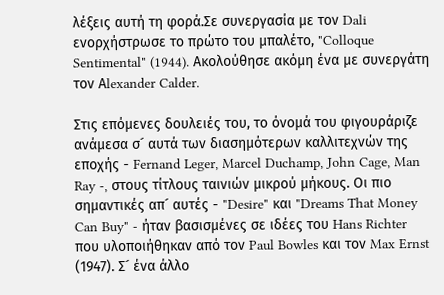λέξεις αυτή τη φορά.Σε συνεργασία με τον Dali ενορχήστρωσε το πρώτο του μπαλέτο, "Colloque Sentimental" (1944). Ακολούθησε ακόμη ένα με συνεργάτη τον Αlexander Calder.

Στις επόμενες δουλειές του, το όνομά του φιγουράριζε ανάμεσα σ´ αυτά των διασημότερων καλλιτεχνών της εποχής - Fernand Leger, Marcel Duchamp, John Cage, Man Ray -, στους τίτλους ταινιών μικρού μήκους. Οι πιο σημαντικές απ´ αυτές - "Desire" και "Dreams That Money Can Buy" - ήταν βασισμένες σε ιδέες του Hans Richter που υλοποιήθηκαν από τον Paul Bowles και τον Max Ernst (1947). Σ´ ένα άλλο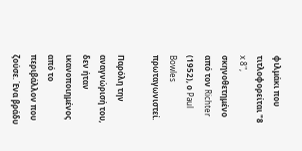φιλμάκι που τιτλοφορείται "8 x 8", σκηνοθετημένο από τον Richter (1952), ο Paul Bowles πρωταγωνιστεί.

Παρόλη την αναγνώρισή του, δεν ήταν ικανοποιημένος από το περιβάλλον που ζούσε. Ένα βράδυ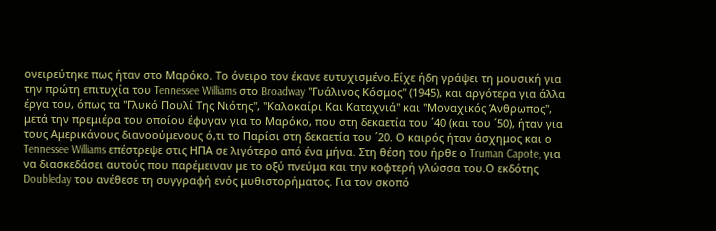ονειρεύτηκε πως ήταν στο Μαρόκο. Το όνειρο τον έκανε ευτυχισμένο.Είχε ήδη γράψει τη μουσική για την πρώτη επιτυχία του Tennessee Williams στο Broadway "Γυάλινος Κόσμος" (1945), και αργότερα για άλλα έργα του, όπως τα "Γλυκό Πουλί Της Νιότης", "Καλοκαίρι Και Καταχνιά" και "Μοναχικός Άνθρωπος", μετά την πρεμιέρα του οποίου έφυγαν για το Μαρόκο, που στη δεκαετία του ´40 (και του ´50), ήταν για τους Αμερικάνους διανοούμενους ό,τι το Παρίσι στη δεκαετία του ´20. Ο καιρός ήταν άσχημος και ο Tennessee Williams επέστρεψε στις ΗΠΑ σε λιγότερο από ένα μήνα. Στη θέση του ήρθε ο Truman Capote, για να διασκεδάσει αυτούς που παρέμειναν με το οξύ πνεύμα και την κοφτερή γλώσσα του.Ο εκδότης Doubleday του ανέθεσε τη συγγραφή ενός μυθιστορήματος. Για τον σκοπό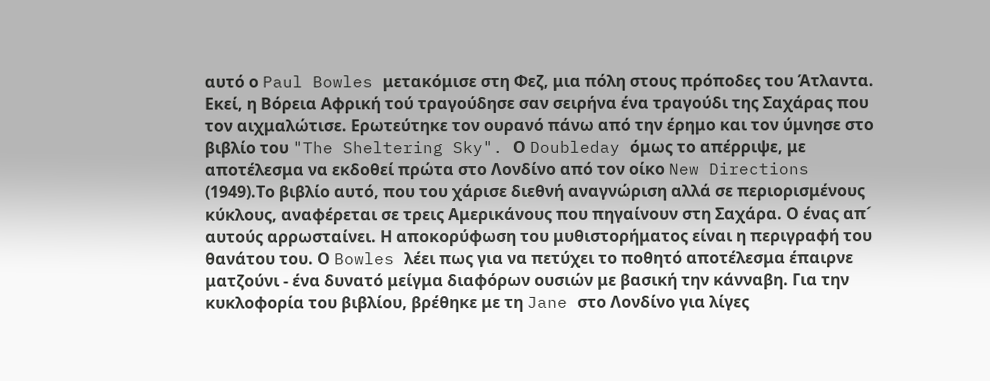αυτό ο Paul Bowles μετακόμισε στη Φεζ, μια πόλη στους πρόποδες του Άτλαντα. Εκεί, η Βόρεια Αφρική τού τραγούδησε σαν σειρήνα ένα τραγούδι της Σαχάρας που τον αιχμαλώτισε. Ερωτεύτηκε τον ουρανό πάνω από την έρημο και τον ύμνησε στο βιβλίο του "The Sheltering Sky". Ο Doubleday όμως το απέρριψε, με αποτέλεσμα να εκδοθεί πρώτα στο Λονδίνο από τον οίκο New Directions (1949).Το βιβλίο αυτό, που του χάρισε διεθνή αναγνώριση αλλά σε περιορισμένους κύκλους, αναφέρεται σε τρεις Αμερικάνους που πηγαίνουν στη Σαχάρα. Ο ένας απ´ αυτούς αρρωσταίνει. Η αποκορύφωση του μυθιστορήματος είναι η περιγραφή του θανάτου του. Ο Bowles λέει πως για να πετύχει το ποθητό αποτέλεσμα έπαιρνε ματζούνι - ένα δυνατό μείγμα διαφόρων ουσιών με βασική την κάνναβη. Για την κυκλοφορία του βιβλίου, βρέθηκε με τη Jane στο Λονδίνο για λίγες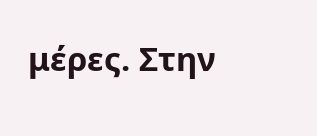μέρες. Στην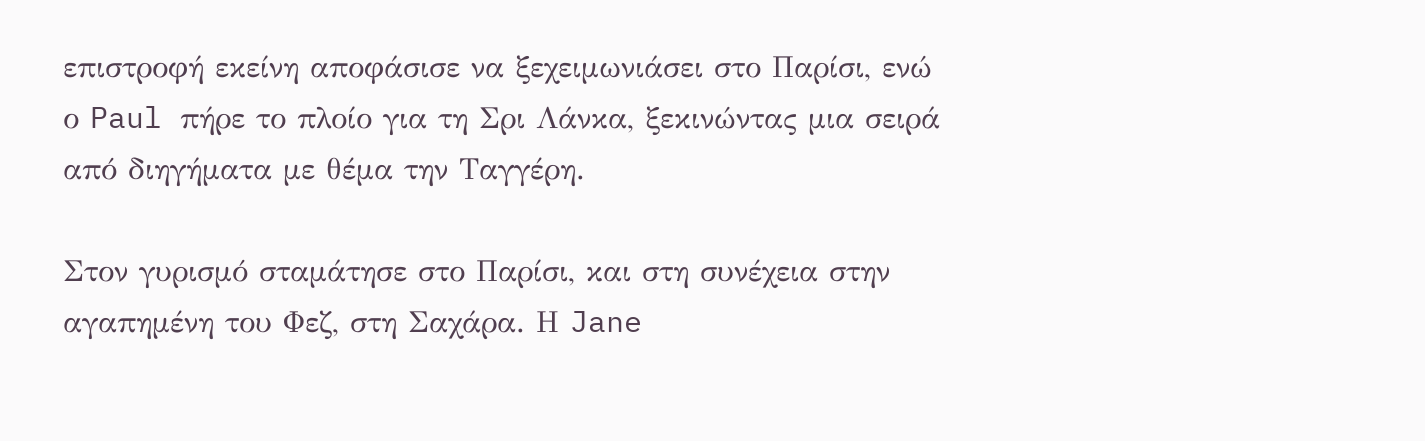επιστροφή εκείνη αποφάσισε να ξεχειμωνιάσει στο Παρίσι, ενώ ο Paul πήρε το πλοίο για τη Σρι Λάνκα, ξεκινώντας μια σειρά από διηγήματα με θέμα την Tαγγέρη.

Στον γυρισμό σταμάτησε στο Παρίσι, και στη συνέχεια στην αγαπημένη του Φεζ, στη Σαχάρα. Η Jane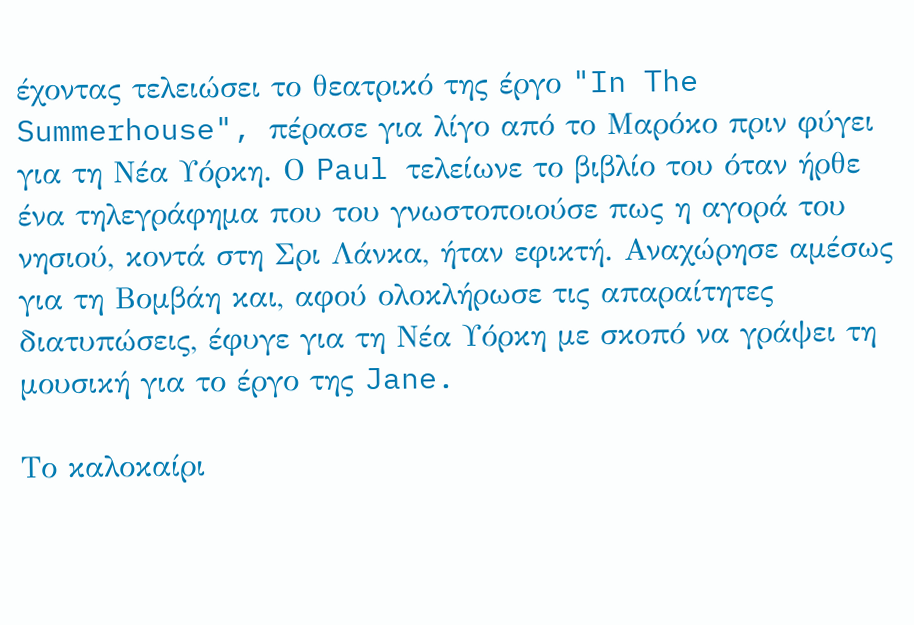έχοντας τελειώσει το θεατρικό της έργο "In The Summerhouse", πέρασε για λίγο από το Μαρόκο πριν φύγει για τη Νέα Υόρκη. Ο Paul τελείωνε το βιβλίο του όταν ήρθε ένα τηλεγράφημα που του γνωστοποιούσε πως η αγορά του νησιού, κοντά στη Σρι Λάνκα, ήταν εφικτή. Αναχώρησε αμέσως για τη Βομβάη και, αφού ολοκλήρωσε τις απαραίτητες διατυπώσεις, έφυγε για τη Νέα Υόρκη με σκοπό να γράψει τη μουσική για το έργο της Jane.

Το καλοκαίρι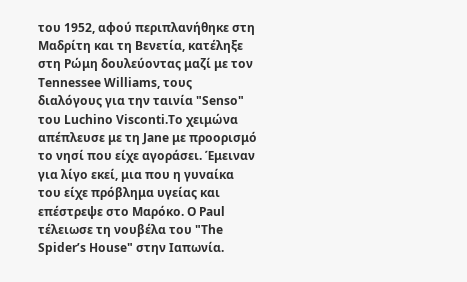του 1952, αφού περιπλανήθηκε στη Μαδρίτη και τη Βενετία, κατέληξε στη Ρώμη δουλεύοντας μαζί με τον Tennessee Williams, τους διαλόγους για την ταινία "Senso" του Luchino Visconti.Το χειμώνα απέπλευσε με τη Jane με προορισμό το νησί που είχε αγοράσει. Έμειναν για λίγο εκεί, μια που η γυναίκα του είχε πρόβλημα υγείας και επέστρεψε στο Μαρόκο. Ο Paul τέλειωσε τη νουβέλα του "The Spider’s House" στην Ιαπωνία.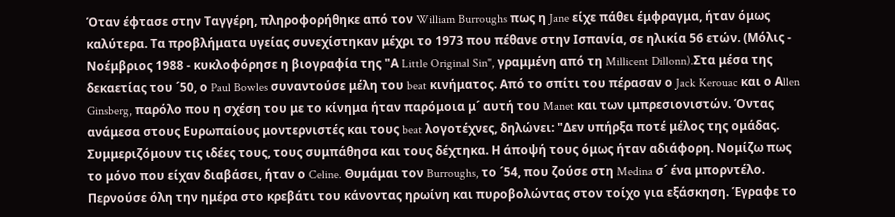Όταν έφτασε στην Ταγγέρη, πληροφορήθηκε από τον William Burroughs πως η Jane είχε πάθει έμφραγμα, ήταν όμως καλύτερα. Τα προβλήματα υγείας συνεχίστηκαν μέχρι το 1973 που πέθανε στην Ισπανία, σε ηλικία 56 ετών. (Μόλις - Νοέμβριος 1988 - κυκλοφόρησε η βιογραφία της "Α Little Original Sin", γραμμένη από τη Millicent Dillonn).Στα μέσα της δεκαετίας του ´50, ο Paul Bowles συναντούσε μέλη του beat κινήματος. Από το σπίτι του πέρασαν ο Jack Kerouac και ο Αllen Ginsberg, παρόλο που η σχέση του με το κίνημα ήταν παρόμοια μ´ αυτή του Manet και των ιμπρεσιονιστών. Όντας ανάμεσα στους Ευρωπαίους μοντερνιστές και τους beat λογοτέχνες, δηλώνει: "Δεν υπήρξα ποτέ μέλος της ομάδας. Συμμεριζόμουν τις ιδέες τους, τους συμπάθησα και τους δέχτηκα. Η άποψή τους όμως ήταν αδιάφορη. Νομίζω πως το μόνο που είχαν διαβάσει, ήταν ο Celine. Θυμάμαι τον Burroughs, το ´54, που ζούσε στη Medina σ´ ένα μπορντέλο. Περνούσε όλη την ημέρα στο κρεβάτι του κάνοντας ηρωίνη και πυροβολώντας στον τοίχο για εξάσκηση. Έγραφε το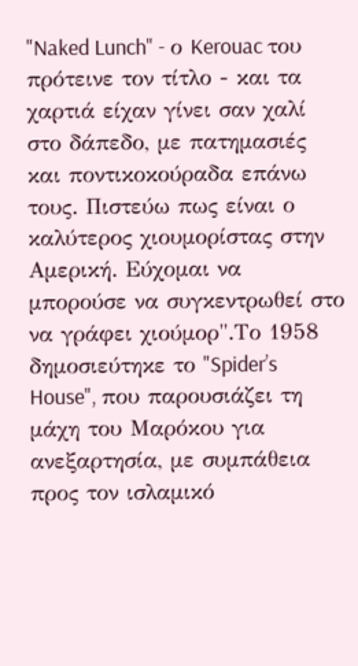"Naked Lunch" - ο Kerouac του πρότεινε τον τίτλο - και τα χαρτιά είχαν γίνει σαν χαλί στο δάπεδο, με πατημασιές και ποντικοκούραδα επάνω τους. Πιστεύω πως είναι ο καλύτερος χιουμορίστας στην Αμερική. Εύχομαι να μπορούσε να συγκεντρωθεί στο να γράφει χιούμορ".Το 1958 δημοσιεύτηκε το "Spider’s House", που παρουσιάζει τη μάχη του Μαρόκου για ανεξαρτησία, με συμπάθεια προς τον ισλαμικό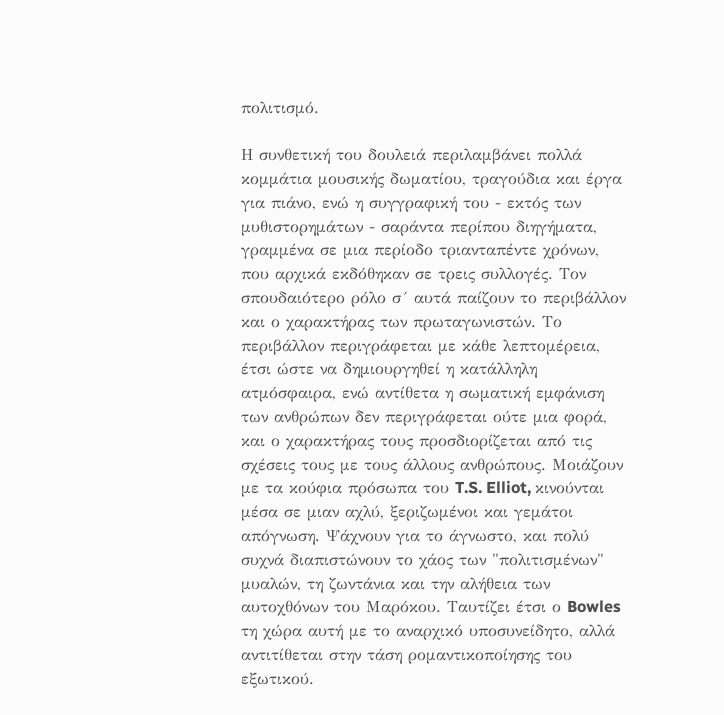πολιτισμό.

Η συνθετική του δουλειά περιλαμβάνει πολλά κομμάτια μουσικής δωματίου, τραγούδια και έργα για πιάνο, ενώ η συγγραφική του - εκτός των μυθιστορημάτων - σαράντα περίπου διηγήματα, γραμμένα σε μια περίοδο τριανταπέντε χρόνων, που αρχικά εκδόθηκαν σε τρεις συλλογές. Τον σπουδαιότερο ρόλο σ´ αυτά παίζουν το περιβάλλον και ο χαρακτήρας των πρωταγωνιστών. Το περιβάλλον περιγράφεται με κάθε λεπτομέρεια, έτσι ώστε να δημιουργηθεί η κατάλληλη ατμόσφαιρα, ενώ αντίθετα η σωματική εμφάνιση των ανθρώπων δεν περιγράφεται ούτε μια φορά, και ο χαρακτήρας τους προσδιορίζεται από τις σχέσεις τους με τους άλλους ανθρώπους. Μοιάζουν με τα κούφια πρόσωπα του T.S. Elliot, κινούνται μέσα σε μιαν αχλύ, ξεριζωμένοι και γεμάτοι απόγνωση. Ψάχνουν για το άγνωστο, και πολύ συχνά διαπιστώνουν το χάος των "πολιτισμένων" μυαλών, τη ζωντάνια και την αλήθεια των αυτοχθόνων του Μαρόκου. Ταυτίζει έτσι ο Bowles τη χώρα αυτή με το αναρχικό υποσυνείδητο, αλλά αντιτίθεται στην τάση ρομαντικοποίησης του εξωτικού.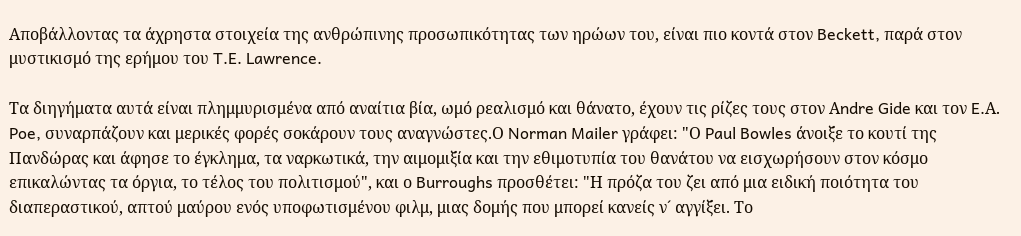Αποβάλλοντας τα άχρηστα στοιχεία της ανθρώπινης προσωπικότητας των ηρώων του, είναι πιο κοντά στον Beckett, παρά στον μυστικισμό της ερήμου του T.E. Lawrence.

Τα διηγήματα αυτά είναι πλημμυρισμένα από αναίτια βία, ωμό ρεαλισμό και θάνατο, έχουν τις ρίζες τους στον Αndre Gide και τον E.Α. Poe, συναρπάζουν και μερικές φορές σοκάρουν τους αναγνώστες.Ο Norman Mailer γράφει: "Ο Paul Bowles άνοιξε το κουτί της Πανδώρας και άφησε το έγκλημα, τα ναρκωτικά, την αιμομιξία και την εθιμοτυπία του θανάτου να εισχωρήσουν στον κόσμο επικαλώντας τα όργια, το τέλος του πολιτισμού", και ο Burroughs προσθέτει: "Η πρόζα του ζει από μια ειδική ποιότητα του διαπεραστικού, απτού μαύρου ενός υποφωτισμένου φιλμ, μιας δομής που μπορεί κανείς ν´ αγγίξει. Το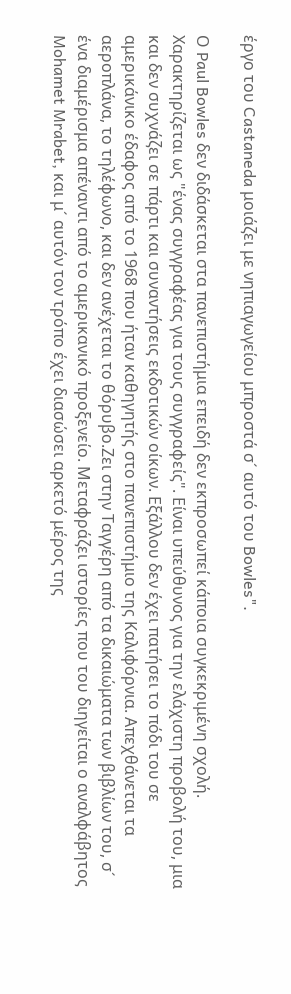έργο του Castaneda μοιάζει με νηπιαγωγείου μπροστά σ´ αυτό του Bowles".

Ο Paul Bowles δεν διδάσκεται στα πανεπιστήμια επειδή δεν εκπροσωπεί κάποια συγκεκριμένη σχολή. Χαρακτηρίζεται ως "ένας συγγραφέας για τους συγγραφείς". Είναι υπεύθυνος για την ελάχιστη προβολή του, μια και δεν συχνάζει σε πάρτι και συναντήσεις εκδοτικών οίκων. Εξάλλου δεν έχει πατήσει το πόδι του σε αμερικάνικο έδαφος από το 1968 που ήταν καθηγητής στο πανεπιστήμιο της Καλιφόρνια. Απεχθάνεται τα αεροπλάνα, το τηλέφωνο, και δεν ανέχεται το θόρυβο.Ζει στην Ταγγέρη από τα δικαιώματα των βιβλίων του, σ´ ένα διαμέρισμα απέναντι από το αμερικανικό προξενείο. Μεταφράζει ιστορίες που του διηγείται ο αναλφάβητος Mohamet Mrabet, και μ´ αυτόν τον τρόπο έχει διασώσει αρκετό μέρος της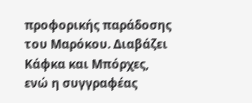προφορικής παράδοσης του Μαρόκου. Διαβάζει Κάφκα και Μπόρχες, ενώ η συγγραφέας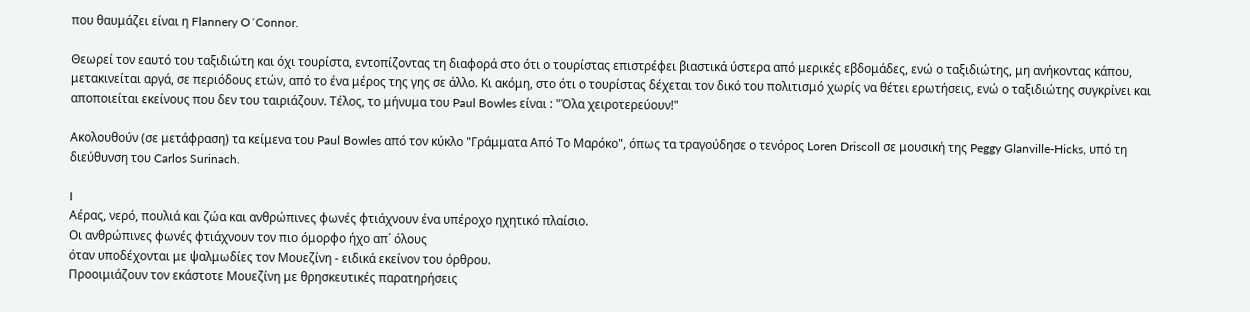που θαυμάζει είναι η Flannery O´Connor.

Θεωρεί τον εαυτό του ταξιδιώτη και όχι τουρίστα, εντοπίζοντας τη διαφορά στο ότι ο τουρίστας επιστρέφει βιαστικά ύστερα από μερικές εβδομάδες, ενώ ο ταξιδιώτης, μη ανήκοντας κάπου, μετακινείται αργά, σε περιόδους ετών, από το ένα μέρος της γης σε άλλο. Κι ακόμη, στο ότι ο τουρίστας δέχεται τον δικό του πολιτισμό χωρίς να θέτει ερωτήσεις, ενώ ο ταξιδιώτης συγκρίνει και αποποιείται εκείνους που δεν του ταιριάζουν. Τέλος, το μήνυμα του Paul Bowles είναι : "Όλα χειροτερεύουν!"

Ακολουθούν (σε μετάφραση) τα κείμενα του Paul Bowles από τον κύκλο "Γράμματα Από Το Μαρόκο", όπως τα τραγούδησε ο τενόρος Loren Driscoll σε μουσική της Peggy Glanville-Hicks, υπό τη διεύθυνση του Carlos Surinach.

I
Αέρας, νερό, πουλιά και ζώα και ανθρώπινες φωνές φτιάχνουν ένα υπέροχο ηχητικό πλαίσιο.
Οι ανθρώπινες φωνές φτιάχνουν τον πιο όμορφο ήχο απ´ όλους
όταν υποδέχονται με ψαλμωδίες τον Μουεζίνη - ειδικά εκείνον του όρθρου.
Προοιμιάζουν τον εκάστοτε Μουεζίνη με θρησκευτικές παρατηρήσεις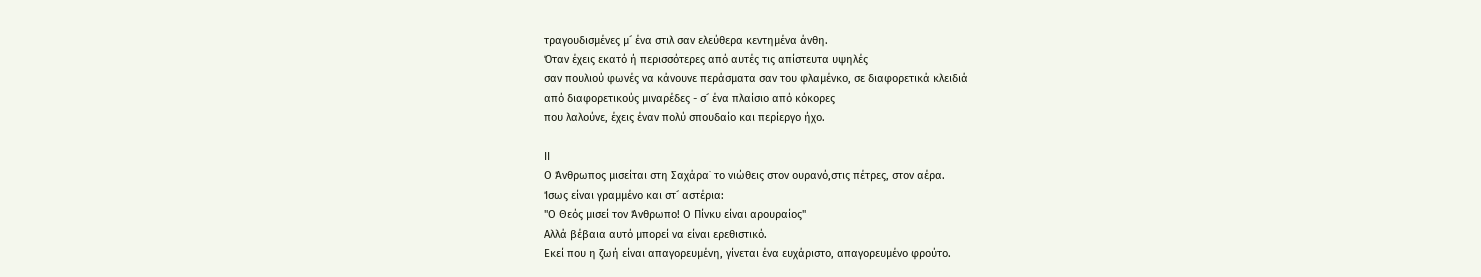τραγουδισμένες μ´ ένα στιλ σαν ελεύθερα κεντημένα άνθη.
Όταν έχεις εκατό ή περισσότερες από αυτές τις απίστευτα υψηλές
σαν πουλιού φωνές να κάνουνε περάσματα σαν του φλαμένκο, σε διαφορετικά κλειδιά
από διαφορετικούς μιναρέδες - σ´ ένα πλαίσιο από κόκορες
που λαλούνε, έχεις έναν πολύ σπουδαίο και περίεργο ήχο.

ΙΙ
Ο Άνθρωπος μισείται στη Σαχάρα˙ το νιώθεις στον ουρανό,στις πέτρες, στον αέρα.
Ίσως είναι γραμμένο και στ´ αστέρια:
"Ο Θεός μισεί τον Άνθρωπο! Ο Πίνκυ είναι αρουραίος"
Αλλά βέβαια αυτό μπορεί να είναι ερεθιστικό.
Εκεί που η ζωή είναι απαγορευμένη, γίνεται ένα ευχάριστο, απαγορευμένο φρούτο.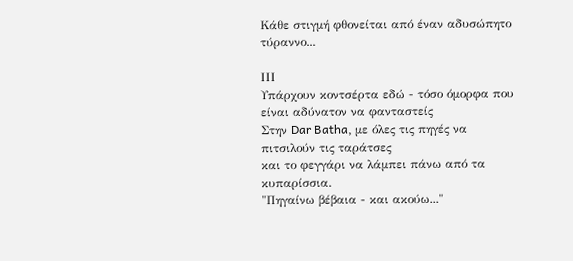Κάθε στιγμή φθονείται από έναν αδυσώπητο τύραννο...

ΙΙΙ
Υπάρχουν κοντσέρτα εδώ - τόσο όμορφα που είναι αδύνατον να φανταστείς
Στην Dar Batha, με όλες τις πηγές να πιτσιλούν τις ταράτσες
και το φεγγάρι να λάμπει πάνω από τα κυπαρίσσια.
"Πηγαίνω βέβαια - και ακούω..."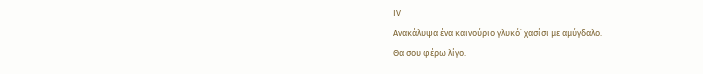ΙV
Ανακάλυψα ένα καινούριο γλυκό˙ χασίσι με αμύγδαλο.
Θα σου φέρω λίγο.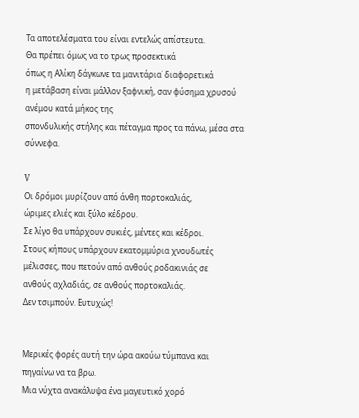Τα αποτελέσματα του είναι εντελώς απίστευτα.
Θα πρέπει όμως να το τρως προσεκτικά
όπως η Αλίκη δάγκωνε τα μανιτάρια˙ διαφορετικά
η μετάβαση είναι μάλλον ξαφνική, σαν φύσημα χρυσού ανέμου κατά μήκος της
σπονδυλικής στήλης και πέταγμα προς τα πάνω, μέσα στα σύννεφα.

V
Οι δρόμοι μυρίζουν από άνθη πορτοκαλιάς,
ώριμες ελιές και ξύλο κέδρου.
Σε λίγο θα υπάρχουν συκιές, μέντες και κέδροι.
Στους κήπους υπάρχουν εκατομμύρια χνουδωτές
μέλισσες, που πετούν από ανθούς ροδακινιάς σε
ανθούς αχλαδιάς, σε ανθούς πορτοκαλιάς.
Δεν τσιμπούν. Ευτυχώς!


Μερικές φορές αυτή την ώρα ακούω τύμπανα και
πηγαίνω να τα βρω.
Μια νύχτα ανακάλυψα ένα μαγευτικό χορό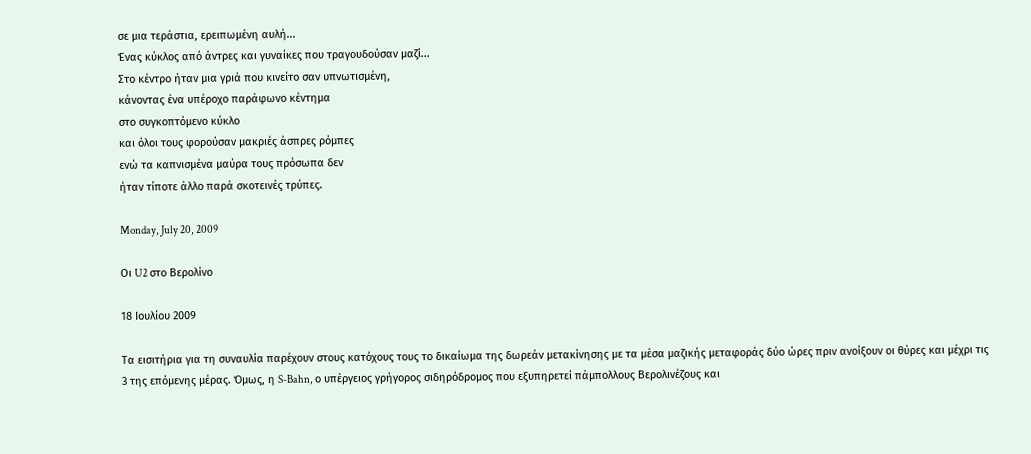σε μια τεράστια, ερειπωμένη αυλή...
Ένας κύκλος από άντρες και γυναίκες που τραγουδούσαν μαζί...
Στο κέντρο ήταν μια γριά που κινείτο σαν υπνωτισμένη,
κάνοντας ένα υπέροχο παράφωνο κέντημα
στο συγκοπτόμενο κύκλο
και όλοι τους φορούσαν μακριές άσπρες ρόμπες
ενώ τα καπνισμένα μαύρα τους πρόσωπα δεν
ήταν τίποτε άλλο παρά σκοτεινές τρύπες.

Monday, July 20, 2009

Οι U2 στο Βερολίνο

18 Ιουλίου 2009

Τα εισιτήρια για τη συναυλία παρέχουν στους κατόχους τους το δικαίωμα της δωρεάν μετακίνησης με τα μέσα μαζικής μεταφοράς δύο ώρες πριν ανοίξουν οι θύρες και μέχρι τις 3 της επόμενης μέρας. Όμως, η S-Bahn, ο υπέργειος γρήγορος σιδηρόδρομος που εξυπηρετεί πάμπολλους Βερολινέζους και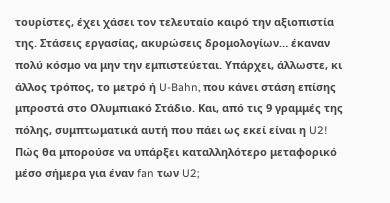τουρίστες, έχει χάσει τον τελευταίο καιρό την αξιοπιστία της. Στάσεις εργασίας, ακυρώσεις δρομολογίων… έκαναν πολύ κόσμο να μην την εμπιστεύεται. Υπάρχει, άλλωστε, κι άλλος τρόπος, το μετρό ή U-Bahn, που κάνει στάση επίσης μπροστά στο Ολυμπιακό Στάδιο. Και, από τις 9 γραμμές της πόλης, συμπτωματικά αυτή που πάει ως εκεί είναι η U2! Πώς θα μπορούσε να υπάρξει καταλληλότερο μεταφορικό μέσο σήμερα για έναν fan των U2;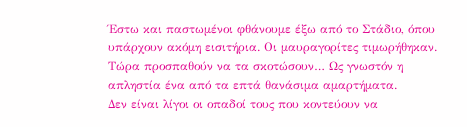Έστω και παστωμένοι φθάνουμε έξω από το Στάδιο, όπου υπάρχουν ακόμη εισιτήρια. Οι μαυραγορίτες τιμωρήθηκαν. Τώρα προσπαθούν να τα σκοτώσουν… Ως γνωστόν η απληστία ένα από τα επτά θανάσιμα αμαρτήματα.
Δεν είναι λίγοι οι οπαδοί τους που κοντεύουν να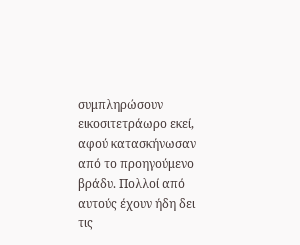συμπληρώσουν εικοσιτετράωρο εκεί, αφού κατασκήνωσαν από το προηγούμενο βράδυ. Πολλοί από αυτούς έχουν ήδη δει τις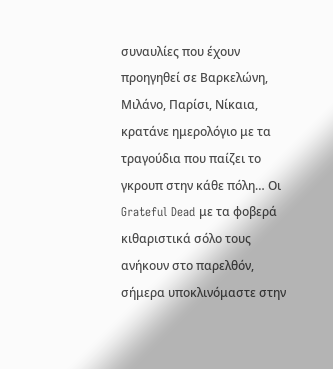συναυλίες που έχουν προηγηθεί σε Βαρκελώνη, Μιλάνο, Παρίσι, Νίκαια, κρατάνε ημερολόγιο με τα τραγούδια που παίζει το γκρουπ στην κάθε πόλη… Οι Grateful Dead με τα φοβερά κιθαριστικά σόλο τους ανήκουν στο παρελθόν, σήμερα υποκλινόμαστε στην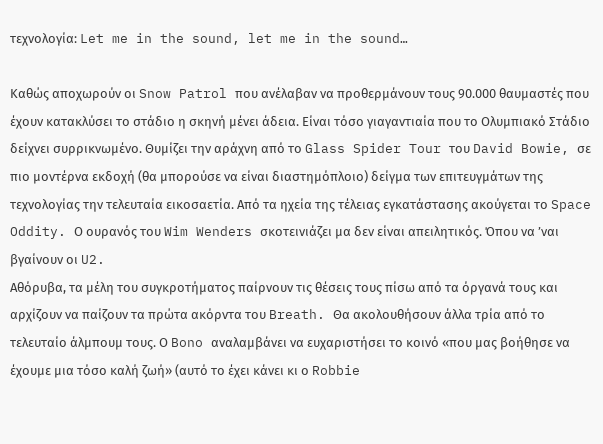τεχνολογία: Let me in the sound, let me in the sound…

Καθώς αποχωρούν οι Snow Patrol που ανέλαβαν να προθερμάνουν τους 90.000 θαυμαστές που έχουν κατακλύσει το στάδιο η σκηνή μένει άδεια. Είναι τόσο γιαγαντιαία που το Ολυμπιακό Στάδιο δείχνει συρρικνωμένο. Θυμίζει την αράχνη από το Glass Spider Tour του David Bowie, σε πιο μοντέρνα εκδοχή (θα μπορούσε να είναι διαστημόπλοιο) δείγμα των επιτευγμάτων της τεχνολογίας την τελευταία εικοσαετία. Από τα ηχεία της τέλειας εγκατάστασης ακούγεται το Space Oddity. Ο ουρανός του Wim Wenders σκοτεινιάζει μα δεν είναι απειλητικός. Όπου να ’ναι βγαίνουν οι U2.
Αθόρυβα, τα μέλη του συγκροτήματος παίρνουν τις θέσεις τους πίσω από τα όργανά τους και αρχίζουν να παίζουν τα πρώτα ακόρντα του Breath. Θα ακολουθήσουν άλλα τρία από το τελευταίο άλμπουμ τους. Ο Bono αναλαμβάνει να ευχαριστήσει το κοινό «που μας βοήθησε να έχουμε μια τόσο καλή ζωή» (αυτό το έχει κάνει κι ο Robbie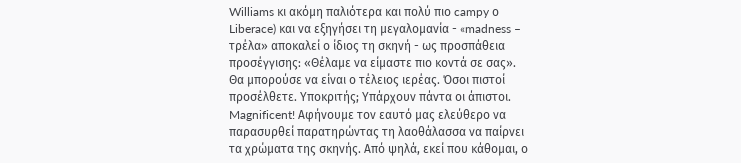Williams κι ακόμη παλιότερα και πολύ πιο campy ο Liberace) και να εξηγήσει τη μεγαλομανία - «madness – τρέλα» αποκαλεί ο ίδιος τη σκηνή - ως προσπάθεια προσέγγισης: «Θέλαμε να είμαστε πιο κοντά σε σας». Θα μπορούσε να είναι ο τέλειος ιερέας. Όσοι πιστοί προσέλθετε. Υποκριτής; Υπάρχουν πάντα οι άπιστοι.
Magnificent! Αφήνουμε τον εαυτό μας ελεύθερο να παρασυρθεί παρατηρώντας τη λαοθάλασσα να παίρνει τα χρώματα της σκηνής. Από ψηλά, εκεί που κάθομαι, ο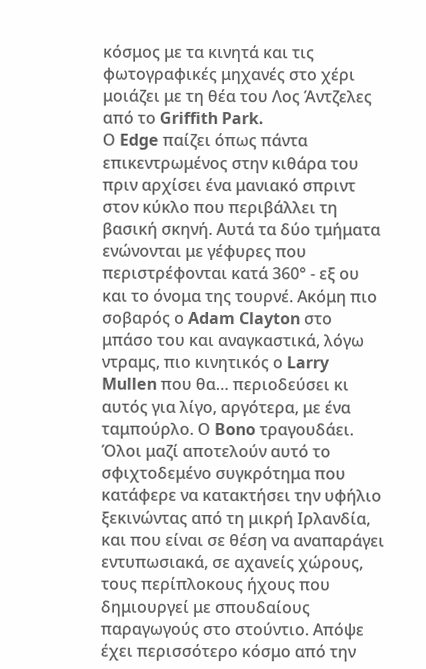κόσμος με τα κινητά και τις φωτογραφικές μηχανές στο χέρι μοιάζει με τη θέα του Λος Άντζελες από το Griffith Park.
Ο Edge παίζει όπως πάντα επικεντρωμένος στην κιθάρα του πριν αρχίσει ένα μανιακό σπριντ στον κύκλο που περιβάλλει τη βασική σκηνή. Αυτά τα δύο τμήματα ενώνονται με γέφυρες που περιστρέφονται κατά 360° - εξ ου και το όνομα της τουρνέ. Ακόμη πιο σοβαρός ο Adam Clayton στο μπάσο του και αναγκαστικά, λόγω ντραμς, πιο κινητικός ο Larry Mullen που θα… περιοδεύσει κι αυτός για λίγο, αργότερα, με ένα ταμπούρλο. Ο Bono τραγουδάει. Όλοι μαζί αποτελούν αυτό το σφιχτοδεμένο συγκρότημα που κατάφερε να κατακτήσει την υφήλιο ξεκινώντας από τη μικρή Ιρλανδία, και που είναι σε θέση να αναπαράγει εντυπωσιακά, σε αχανείς χώρους, τους περίπλοκους ήχους που δημιουργεί με σπουδαίους παραγωγούς στο στούντιο. Απόψε έχει περισσότερο κόσμο από την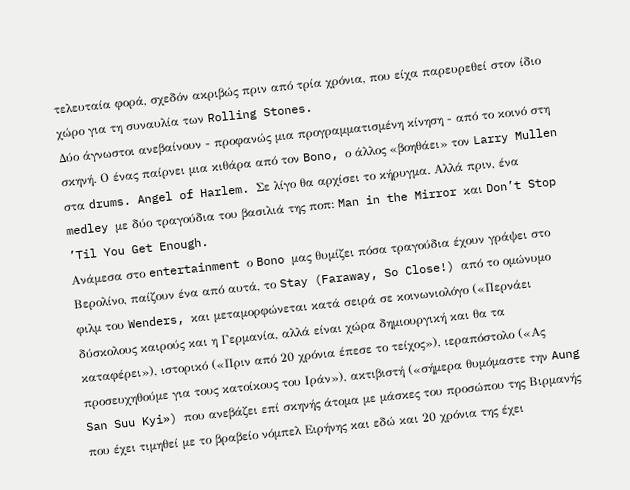τελευταία φορά, σχεδόν ακριβώς πριν από τρία χρόνια, που είχα παρευρεθεί στον ίδιο χώρο για τη συναυλία των Rolling Stones.
Δύο άγνωστοι ανεβαίνουν - προφανώς μια προγραμματισμένη κίνηση - από το κοινό στη σκηνή. Ο ένας παίρνει μια κιθάρα από τον Bono, ο άλλος «βοηθάει» τον Larry Mullen στα drums. Angel of Harlem. Σε λίγο θα αρχίσει το κήρυγμα. Αλλά πριν, ένα medley με δύο τραγούδια του βασιλιά της ποπ: Man in the Mirror και Don’t Stop ’Til You Get Enough.
Ανάμεσα στο entertainment ο Bono μας θυμίζει πόσα τραγούδια έχουν γράψει στο Βερολίνο, παίζουν ένα από αυτά, το Stay (Faraway, So Close!) από το ομώνυμο φιλμ του Wenders, και μεταμορφώνεται κατά σειρά σε κοινωνιολόγο («Περνάει δύσκολους καιρούς και η Γερμανία, αλλά είναι χώρα δημιουργική και θα τα καταφέρει»), ιστορικό («Πριν από 20 χρόνια έπεσε το τείχος»), ιεραπόστολο («Ας προσευχηθούμε για τους κατοίκους του Ιράν»), ακτιβιστή («σήμερα θυμόμαστε την Aung San Suu Kyi») που ανεβάζει επί σκηνής άτομα με μάσκες του προσώπου της Βιρμανής που έχει τιμηθεί με το βραβείο νόμπελ Ειρήνης και εδώ και 20 χρόνια της έχει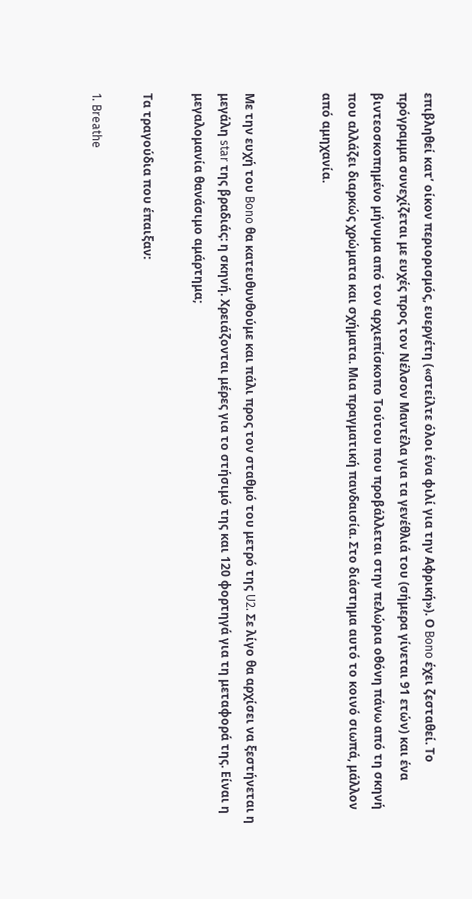επιβληθεί κατ’ οίκον περιορισμός, ευεργέτη («στείλτε όλοι ένα φιλί για την Αφρική»). Ο Bono έχει ζεσταθεί. Το πρόγραμμα συνεχίζεται με ευχές προς τον Νέλσον Μαντέλα για τα γενέθλιά του (σήμερα γίνεται 91 ετών) και ένα βιντεοσκοπημένο μήνυμα από τον αρχιεπίσκοπο Τούτου που προβάλλεται στην πελώρια οθόνη πάνω από τη σκηνή που αλλάζει διαρκώς χρώματα και σχήματα. Μια πραγματική πανδαισία. Στο διάστημα αυτό το κοινό σιωπά, μάλλον από αμηχανία.


Με την ευχή του Bono θα κατευθυνθούμε και πάλι προς τον σταθμό του μετρό της U2. Σε λίγο θα αρχίσει να ξεστήνεται η μεγάλη star της βραδιάς: η σκηνή. Χρειάζονται μέρες για το στήσιμό της και 120 φορτηγά για τη μεταφορά της. Είναι η μεγαλομανία θανάσιμο αμάρτημα;

Τα τραγούδια που έπαιξαν:

1. Breathe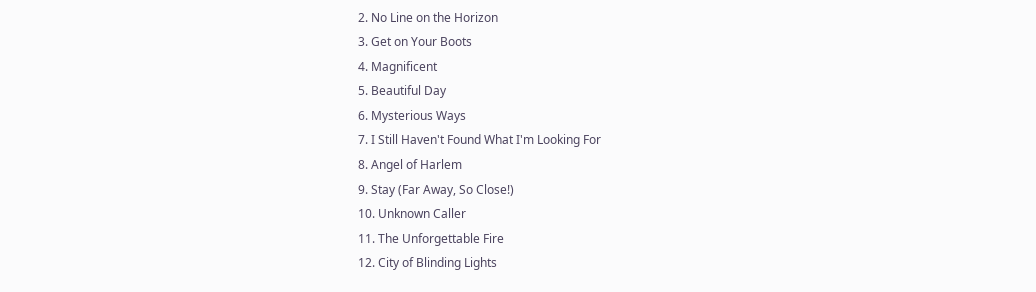2. No Line on the Horizon
3. Get on Your Boots
4. Magnificent
5. Beautiful Day
6. Mysterious Ways
7. I Still Haven't Found What I'm Looking For
8. Angel of Harlem
9. Stay (Far Away, So Close!)
10. Unknown Caller
11. The Unforgettable Fire
12. City of Blinding Lights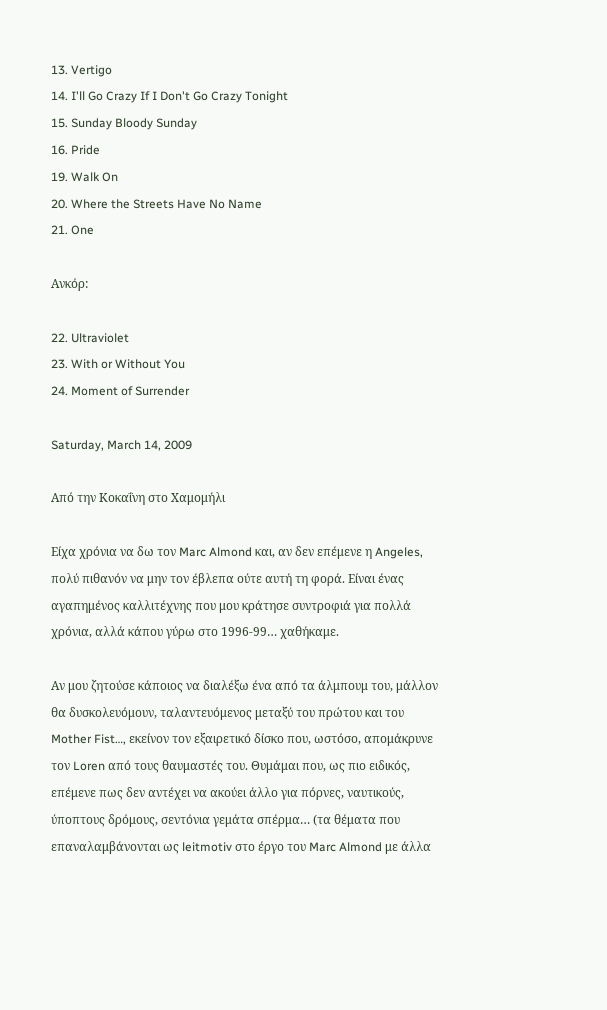13. Vertigo
14. I'll Go Crazy If I Don't Go Crazy Tonight
15. Sunday Bloody Sunday
16. Pride
19. Walk On
20. Where the Streets Have No Name
21. One

Ανκόρ:

22. Ultraviolet
23. With or Without You
24. Moment of Surrender

Saturday, March 14, 2009

Από την Κοκαΐνη στο Χαμομήλι

Είχα χρόνια να δω τον Marc Almond και, αν δεν επέμενε η Angeles, πολύ πιθανόν να μην τον έβλεπα ούτε αυτή τη φορά. Είναι ένας αγαπημένος καλλιτέχνης που μου κράτησε συντροφιά για πολλά χρόνια, αλλά κάπου γύρω στο 1996-99… χαθήκαμε.

Αν μου ζητούσε κάποιος να διαλέξω ένα από τα άλμπουμ του, μάλλον θα δυσκολευόμουν, ταλαντευόμενος μεταξύ του πρώτου και του Mother Fist…, εκείνον τον εξαιρετικό δίσκο που, ωστόσο, απομάκρυνε τον Loren από τους θαυμαστές του. Θυμάμαι που, ως πιο ειδικός, επέμενε πως δεν αντέχει να ακούει άλλο για πόρνες, ναυτικούς, ύποπτους δρόμους, σεντόνια γεμάτα σπέρμα… (τα θέματα που επαναλαμβάνονται ως leitmotiv στο έργο του Marc Almond με άλλα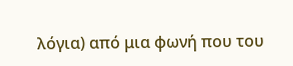λόγια) από μια φωνή που του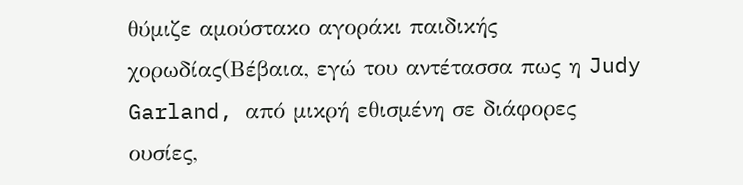θύμιζε αμούστακο αγοράκι παιδικής χορωδίας(Βέβαια, εγώ του αντέτασσα πως η Judy Garland, από μικρή εθισμένη σε διάφορες ουσίες,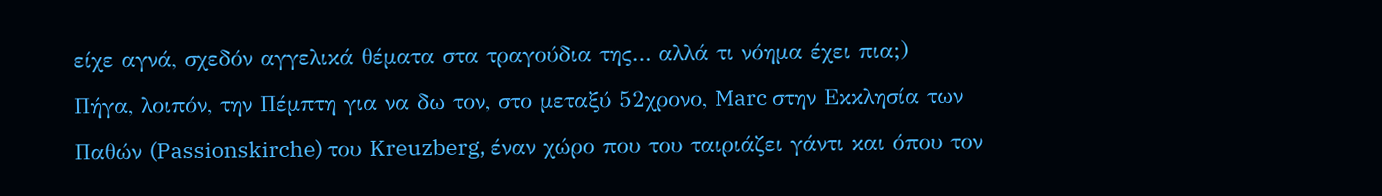είχε αγνά, σχεδόν αγγελικά θέματα στα τραγούδια της… αλλά τι νόημα έχει πια;)
Πήγα, λοιπόν, την Πέμπτη για να δω τον, στο μεταξύ 52χρονο, Marc στην Εκκλησία των Παθών (Passionskirche) του Kreuzberg, έναν χώρο που του ταιριάζει γάντι και όπου τον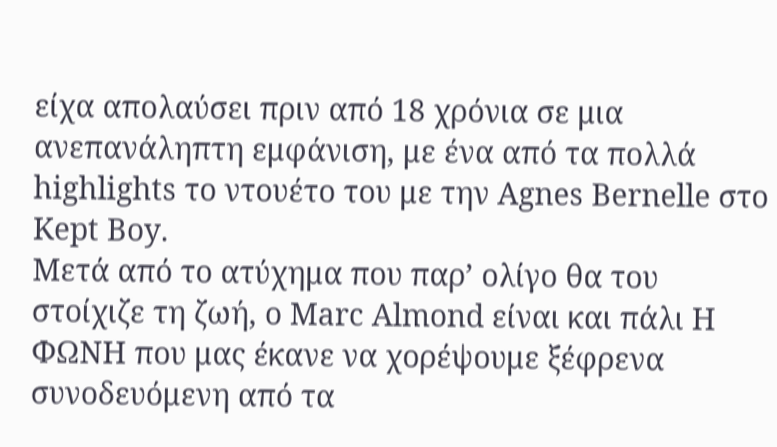είχα απολαύσει πριν από 18 χρόνια σε μια ανεπανάληπτη εμφάνιση, με ένα από τα πολλά highlights το ντουέτο του με την Agnes Bernelle στο Kept Boy.
Μετά από το ατύχημα που παρ’ ολίγο θα του στοίχιζε τη ζωή, ο Marc Almond είναι και πάλι Η ΦΩΝΗ που μας έκανε να χορέψουμε ξέφρενα συνοδευόμενη από τα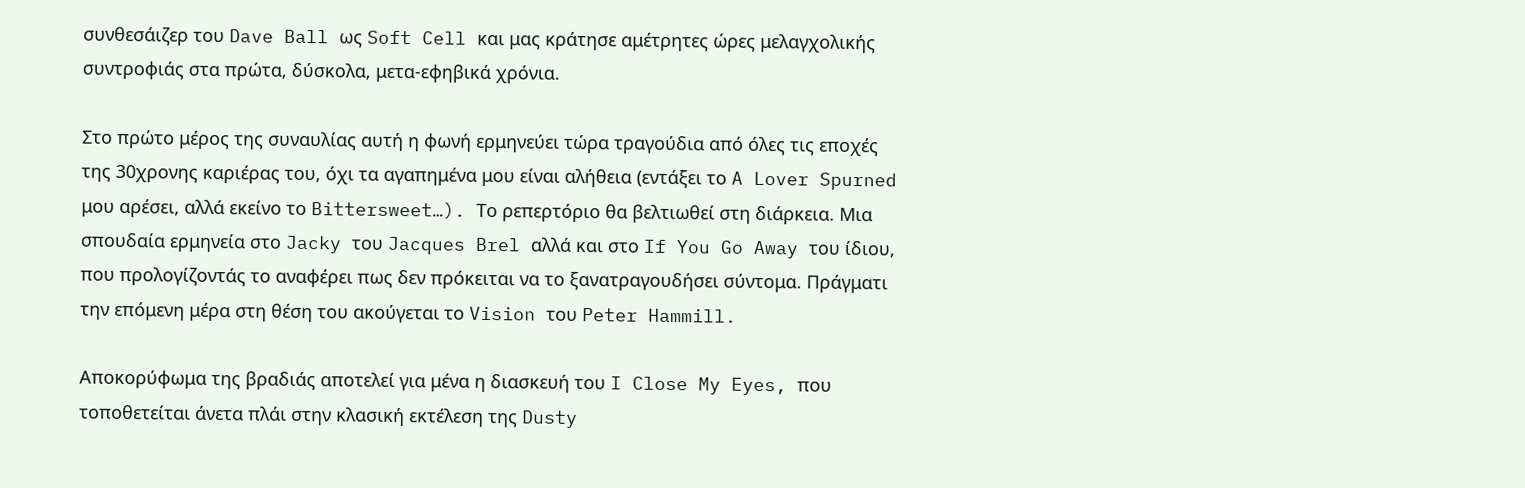συνθεσάιζερ του Dave Ball ως Soft Cell και μας κράτησε αμέτρητες ώρες μελαγχολικής συντροφιάς στα πρώτα, δύσκολα, μετα-εφηβικά χρόνια.

Στο πρώτο μέρος της συναυλίας αυτή η φωνή ερμηνεύει τώρα τραγούδια από όλες τις εποχές της 30χρονης καριέρας του, όχι τα αγαπημένα μου είναι αλήθεια (εντάξει το A Lover Spurned μου αρέσει, αλλά εκείνο το Bittersweet…). Το ρεπερτόριο θα βελτιωθεί στη διάρκεια. Μια σπουδαία ερμηνεία στο Jacky του Jacques Brel αλλά και στο If You Go Away του ίδιου, που προλογίζοντάς το αναφέρει πως δεν πρόκειται να το ξανατραγουδήσει σύντομα. Πράγματι την επόμενη μέρα στη θέση του ακούγεται το Vision του Peter Hammill.

Αποκορύφωμα της βραδιάς αποτελεί για μένα η διασκευή του I Close My Eyes, που τοποθετείται άνετα πλάι στην κλασική εκτέλεση της Dusty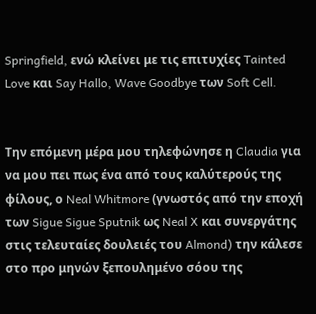Springfield, ενώ κλείνει με τις επιτυχίες Tainted Love και Say Hallo, Wave Goodbye των Soft Cell.


Την επόμενη μέρα μου τηλεφώνησε η Claudia για να μου πει πως ένα από τους καλύτερούς της φίλους, ο Neal Whitmore (γνωστός από την εποχή των Sigue Sigue Sputnik ως Neal X και συνεργάτης στις τελευταίες δουλειές του Almond) την κάλεσε στο προ μηνών ξεπουλημένο σόου της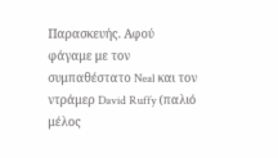Παρασκευής. Αφού φάγαμε με τον συμπαθέστατο Neal και τον ντράμερ David Ruffy (παλιό μέλος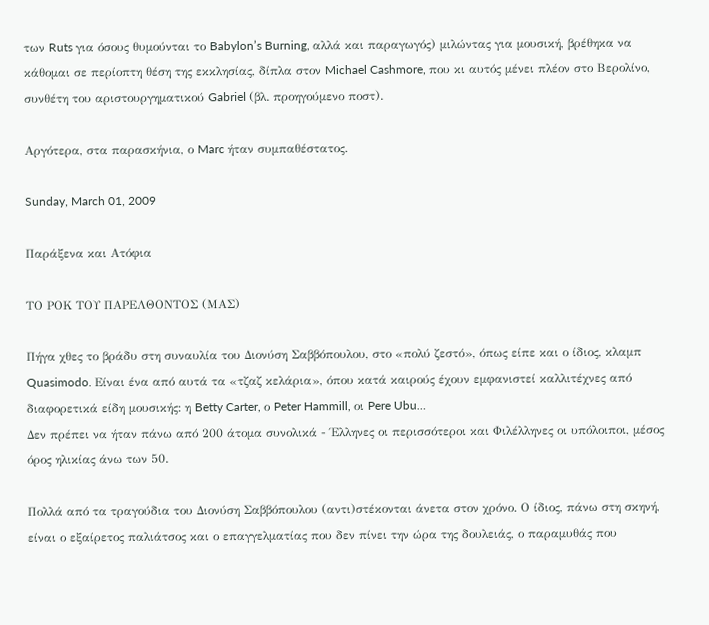των Ruts για όσους θυμούνται το Babylon’s Burning, αλλά και παραγωγός) μιλώντας για μουσική, βρέθηκα να κάθομαι σε περίοπτη θέση της εκκλησίας, δίπλα στον Michael Cashmore, που κι αυτός μένει πλέον στο Βερολίνο, συνθέτη του αριστουργηματικού Gabriel (βλ. προηγούμενο ποστ).

Αργότερα, στα παρασκήνια, ο Marc ήταν συμπαθέστατος.

Sunday, March 01, 2009

Παράξενα και Ατόφια

ΤΟ ΡΟΚ ΤΟΥ ΠΑΡΕΛΘΟΝΤΟΣ (ΜΑΣ)

Πήγα χθες το βράδυ στη συναυλία του Διονύση Σαββόπουλου, στο «πολύ ζεστό», όπως είπε και ο ίδιος, κλαμπ Quasimodo. Είναι ένα από αυτά τα «τζαζ κελάρια», όπου κατά καιρούς έχουν εμφανιστεί καλλιτέχνες από διαφορετικά είδη μουσικής: η Betty Carter, ο Peter Hammill, οι Pere Ubu…
Δεν πρέπει να ήταν πάνω από 200 άτομα συνολικά - Έλληνες οι περισσότεροι και Φιλέλληνες οι υπόλοιποι, μέσος όρος ηλικίας άνω των 50.

Πολλά από τα τραγούδια του Διονύση Σαββόπουλου (αντι)στέκονται άνετα στον χρόνο. Ο ίδιος, πάνω στη σκηνή, είναι ο εξαίρετος παλιάτσος και ο επαγγελματίας που δεν πίνει την ώρα της δουλειάς, ο παραμυθάς που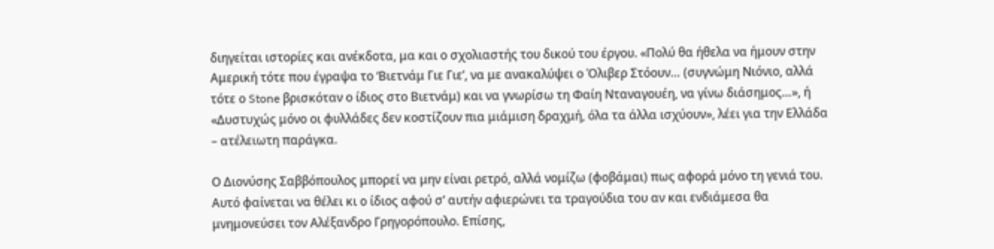διηγείται ιστορίες και ανέκδοτα, μα και ο σχολιαστής του δικού του έργου. «Πολύ θα ήθελα να ήμουν στην Αμερική τότε που έγραψα το ‘Βιετνάμ Γιε Γιε’, να με ανακαλύψει ο Όλιβερ Στόουν… (συγνώμη Νιόνιο, αλλά τότε ο Stone βρισκόταν ο ίδιος στο Βιετνάμ) και να γνωρίσω τη Φαίη Νταναγουέη, να γίνω διάσημος…», ή «Δυστυχώς μόνο οι φυλλάδες δεν κοστίζουν πια μιάμιση δραχμή, όλα τα άλλα ισχύουν», λέει για την Ελλάδα – ατέλειωτη παράγκα.

Ο Διονύσης Σαββόπουλος μπορεί να μην είναι ρετρό, αλλά νομίζω (φοβάμαι) πως αφορά μόνο τη γενιά του. Αυτό φαίνεται να θέλει κι ο ίδιος αφού σ’ αυτήν αφιερώνει τα τραγούδια του αν και ενδιάμεσα θα μνημονεύσει τον Αλέξανδρο Γρηγορόπουλο. Επίσης,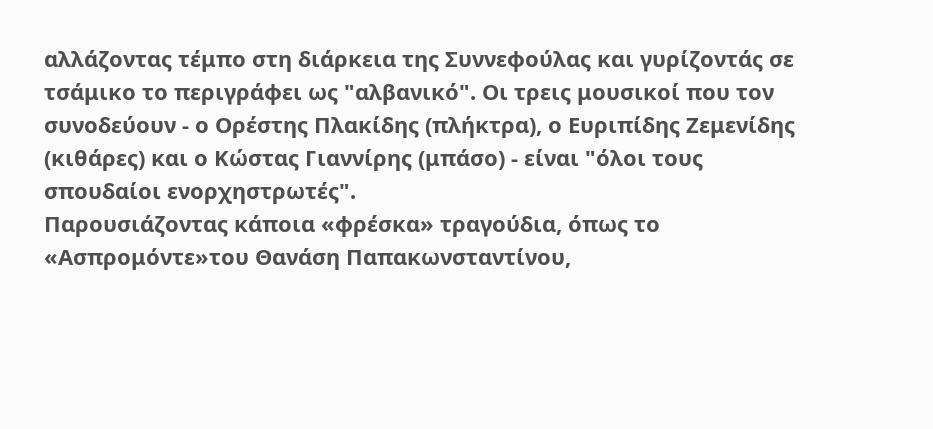αλλάζοντας τέμπο στη διάρκεια της Συννεφούλας και γυρίζοντάς σε τσάμικο το περιγράφει ως "αλβανικό". Οι τρεις μουσικοί που τον συνοδεύουν - ο Ορέστης Πλακίδης (πλήκτρα), ο Ευριπίδης Ζεμενίδης (κιθάρες) και ο Κώστας Γιαννίρης (μπάσο) - είναι "όλοι τους σπουδαίοι ενορχηστρωτές".
Παρουσιάζοντας κάποια «φρέσκα» τραγούδια, όπως το «Ασπρομόντε»του Θανάση Παπακωνσταντίνου,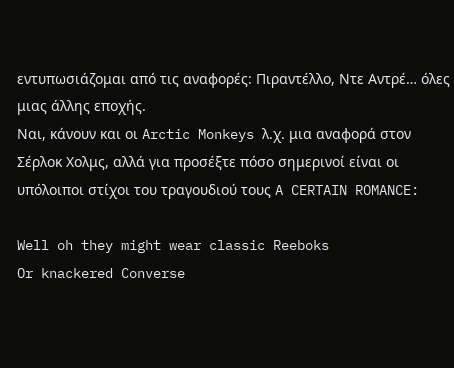εντυπωσιάζομαι από τις αναφορές: Πιραντέλλο, Ντε Αντρέ… όλες μιας άλλης εποχής.
Ναι, κάνουν και οι Arctic Monkeys λ.χ. μια αναφορά στον Σέρλοκ Χολμς, αλλά για προσέξτε πόσο σημερινοί είναι οι υπόλοιποι στίχοι του τραγουδιού τους A CERTAIN ROMANCE:

Well oh they might wear classic Reeboks
Or knackered Converse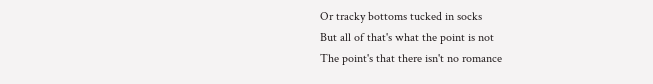Or tracky bottoms tucked in socks
But all of that's what the point is not
The point's that there isn't no romance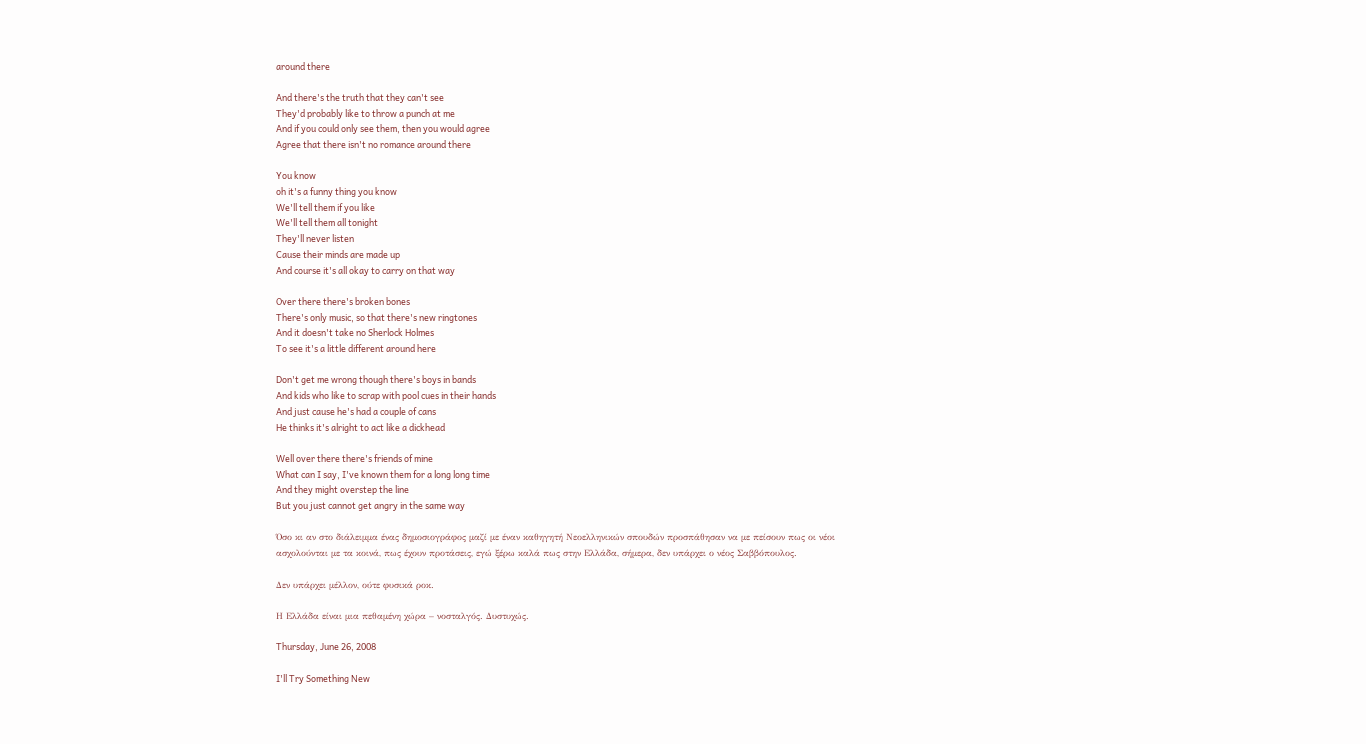around there

And there's the truth that they can't see
They'd probably like to throw a punch at me
And if you could only see them, then you would agree
Agree that there isn't no romance around there

You know
oh it's a funny thing you know
We'll tell them if you like
We'll tell them all tonight
They'll never listen
Cause their minds are made up
And course it's all okay to carry on that way

Over there there's broken bones
There's only music, so that there's new ringtones
And it doesn't take no Sherlock Holmes
To see it's a little different around here

Don't get me wrong though there's boys in bands
And kids who like to scrap with pool cues in their hands
And just cause he's had a couple of cans
He thinks it's alright to act like a dickhead

Well over there there's friends of mine
What can I say, I've known them for a long long time
And they might overstep the line
But you just cannot get angry in the same way

Όσο κι αν στο διάλειμμα ένας δημοσιογράφος μαζί με έναν καθηγητή Νεοελληνικών σπουδών προσπάθησαν να με πείσουν πως οι νέοι ασχολούνται με τα κοινά, πως έχουν προτάσεις, εγώ ξέρω καλά πως στην Ελλάδα, σήμερα, δεν υπάρχει ο νέος Σαββόπουλος.

Δεν υπάρχει μέλλον, ούτε φυσικά ροκ.

Η Ελλάδα είναι μια πεθαμένη χώρα – νοσταλγός. Δυστυχώς.

Thursday, June 26, 2008

I'll Try Something New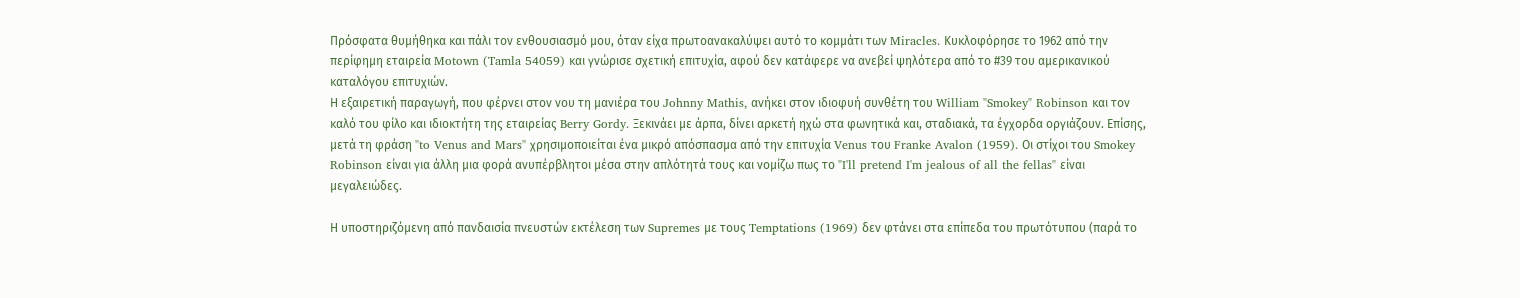Πρόσφατα θυμήθηκα και πάλι τον ενθουσιασμό μου, όταν είχα πρωτοανακαλύψει αυτό το κομμάτι των Miracles. Κυκλοφόρησε το 1962 από την περίφημη εταιρεία Motown (Tamla 54059) και γνώρισε σχετική επιτυχία, αφού δεν κατάφερε να ανεβεί ψηλότερα από το #39 του αμερικανικού καταλόγου επιτυχιών.
Η εξαιρετική παραγωγή, που φέρνει στον νου τη μανιέρα του Johnny Mathis, ανήκει στον ιδιοφυή συνθέτη του William "Smokey" Robinson και τον καλό του φίλο και ιδιοκτήτη της εταιρείας Berry Gordy. Ξεκινάει με άρπα, δίνει αρκετή ηχώ στα φωνητικά και, σταδιακά, τα έγχορδα οργιάζουν. Επίσης, μετά τη φράση "to Venus and Mars" χρησιμοποιείται ένα μικρό απόσπασμα από την επιτυχία Venus του Franke Avalon (1959). Οι στίχοι του Smokey Robinson είναι για άλλη μια φορά ανυπέρβλητοι μέσα στην απλότητά τους και νομίζω πως το "I'll pretend I'm jealous of all the fellas" είναι μεγαλειώδες.

Η υποστηριζόμενη από πανδαισία πνευστών εκτέλεση των Supremes με τους Temptations (1969) δεν φτάνει στα επίπεδα του πρωτότυπου (παρά το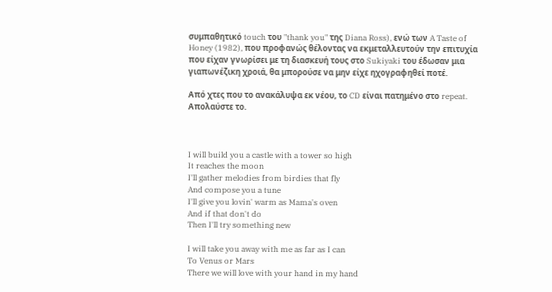συμπαθητικό touch του "thank you" της Diana Ross), ενώ των A Taste of Honey (1982), που προφανώς θέλοντας να εκμεταλλευτούν την επιτυχία που είχαν γνωρίσει με τη διασκευή τους στο Sukiyaki του έδωσαν μια γιαπωνέζικη χροιά, θα μπορούσε να μην είχε ηχογραφηθεί ποτέ.

Από χτες που το ανακάλυψα εκ νέου, το CD είναι πατημένο στο repeat. Απολαύστε το.



I will build you a castle with a tower so high
It reaches the moon
I'll gather melodies from birdies that fly
And compose you a tune
I'll give you lovin' warm as Mama's oven
And if that don't do
Then I'll try something new

I will take you away with me as far as I can
To Venus or Mars
There we will love with your hand in my hand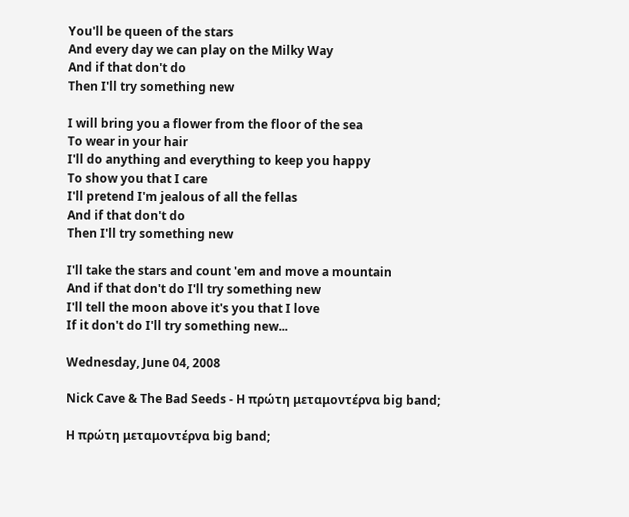You'll be queen of the stars
And every day we can play on the Milky Way
And if that don't do
Then I'll try something new

I will bring you a flower from the floor of the sea
To wear in your hair
I'll do anything and everything to keep you happy
To show you that I care
I'll pretend I'm jealous of all the fellas
And if that don't do
Then I'll try something new

I'll take the stars and count 'em and move a mountain
And if that don't do I'll try something new
I'll tell the moon above it's you that I love
If it don't do I'll try something new...

Wednesday, June 04, 2008

Nick Cave & The Bad Seeds - Η πρώτη μεταμοντέρνα big band;

Η πρώτη μεταμοντέρνα big band;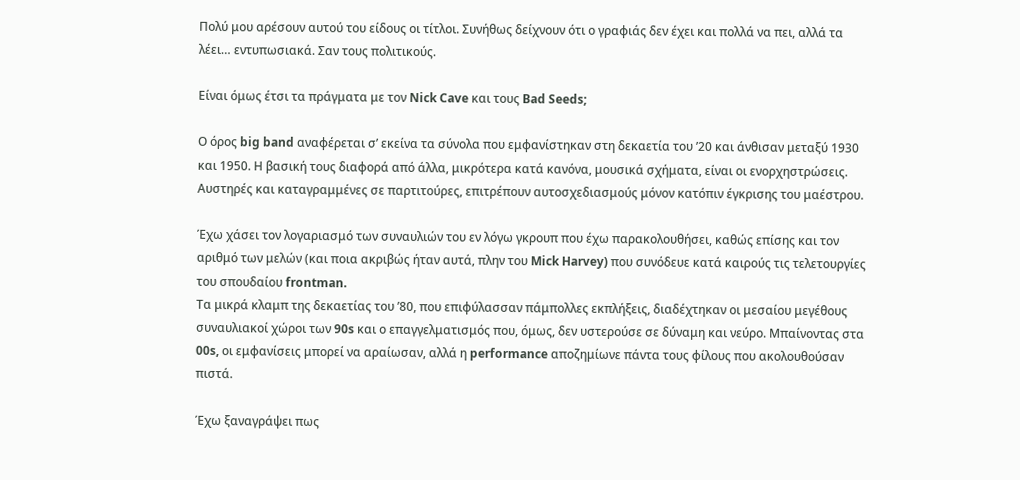Πολύ μου αρέσουν αυτού του είδους οι τίτλοι. Συνήθως δείχνουν ότι ο γραφιάς δεν έχει και πολλά να πει, αλλά τα λέει… εντυπωσιακά. Σαν τους πολιτικούς.

Είναι όμως έτσι τα πράγματα με τον Nick Cave και τους Bad Seeds;

Ο όρος big band αναφέρεται σ’ εκείνα τα σύνολα που εμφανίστηκαν στη δεκαετία του ’20 και άνθισαν μεταξύ 1930 και 1950. Η βασική τους διαφορά από άλλα, μικρότερα κατά κανόνα, μουσικά σχήματα, είναι οι ενορχηστρώσεις. Αυστηρές και καταγραμμένες σε παρτιτούρες, επιτρέπουν αυτοσχεδιασμούς μόνον κατόπιν έγκρισης του μαέστρου.

Έχω χάσει τον λογαριασμό των συναυλιών του εν λόγω γκρουπ που έχω παρακολουθήσει, καθώς επίσης και τον αριθμό των μελών (και ποια ακριβώς ήταν αυτά, πλην του Mick Harvey) που συνόδευε κατά καιρούς τις τελετουργίες του σπουδαίου frontman.
Τα μικρά κλαμπ της δεκαετίας του ’80, που επιφύλασσαν πάμπολλες εκπλήξεις, διαδέχτηκαν οι μεσαίου μεγέθους συναυλιακοί χώροι των 90s και ο επαγγελματισμός που, όμως, δεν υστερούσε σε δύναμη και νεύρο. Μπαίνοντας στα 00s, οι εμφανίσεις μπορεί να αραίωσαν, αλλά η performance αποζημίωνε πάντα τους φίλους που ακολουθούσαν πιστά.

Έχω ξαναγράψει πως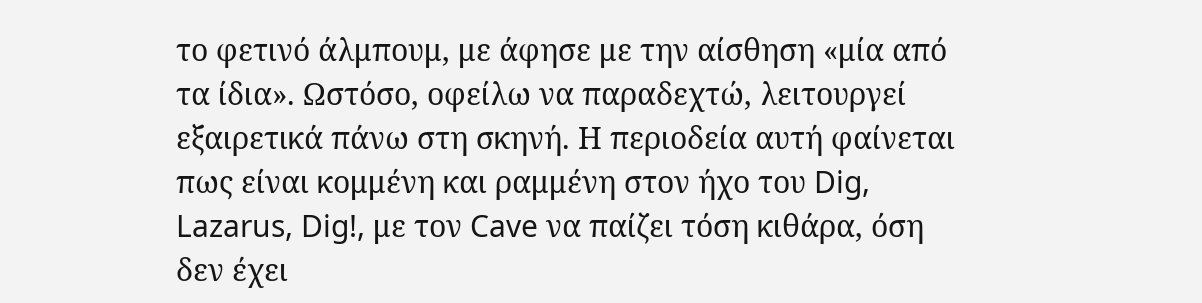το φετινό άλμπουμ, με άφησε με την αίσθηση «μία από τα ίδια». Ωστόσο, οφείλω να παραδεχτώ, λειτουργεί εξαιρετικά πάνω στη σκηνή. Η περιοδεία αυτή φαίνεται πως είναι κομμένη και ραμμένη στον ήχο του Dig, Lazarus, Dig!, με τον Cave να παίζει τόση κιθάρα, όση δεν έχει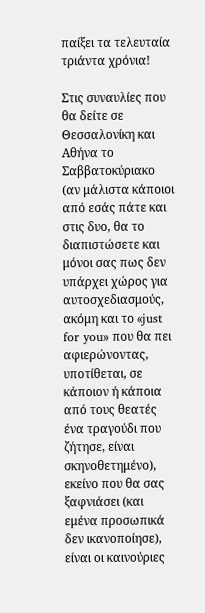παίξει τα τελευταία τριάντα χρόνια!

Στις συναυλίες που θα δείτε σε Θεσσαλονίκη και Αθήνα τo Σαββατοκύριακο (αν μάλιστα κάποιοι από εσάς πάτε και στις δυο, θα το διαπιστώσετε και μόνοι σας πως δεν υπάρχει χώρος για αυτοσχεδιασμούς, ακόμη και το «just for you» που θα πει αφιερώνοντας, υποτίθεται, σε κάποιον ή κάποια από τους θεατές ένα τραγούδι που ζήτησε, είναι σκηνοθετημένο), εκείνο που θα σας ξαφνιάσει (και εμένα προσωπικά δεν ικανοποίησε), είναι οι καινούριες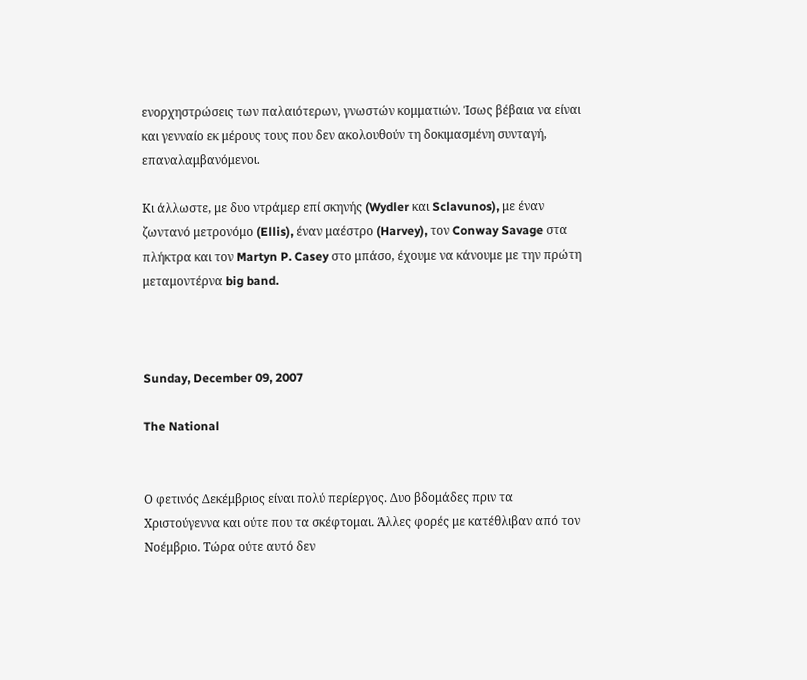ενορχηστρώσεις των παλαιότερων, γνωστών κομματιών. Ίσως βέβαια να είναι και γενναίο εκ μέρους τους που δεν ακολουθούν τη δοκιμασμένη συνταγή, επαναλαμβανόμενοι.

Κι άλλωστε, με δυο ντράμερ επί σκηνής (Wydler και Sclavunos), με έναν ζωντανό μετρονόμο (Ellis), έναν μαέστρο (Harvey), τον Conway Savage στα πλήκτρα και τον Martyn P. Casey στο μπάσο, έχουμε να κάνουμε με την πρώτη μεταμοντέρνα big band.



Sunday, December 09, 2007

The National


Ο φετινός Δεκέμβριος είναι πολύ περίεργος. Δυο βδομάδες πριν τα Χριστούγεννα και ούτε που τα σκέφτομαι. Άλλες φορές με κατέθλιβαν από τον Νοέμβριο. Τώρα ούτε αυτό δεν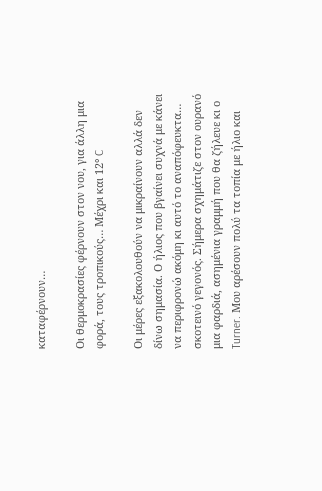καταφέρνουν…

Οι θερμοκρασίες φέρνουν στον νου, για άλλη μια φορά, τους τροπικούς… Μέχρι και 12° C

Οι μέρες εξακολουθούν να μικραίνουν αλλά δεν δίνω σημασία. Ο ήλιος που βγαίνει συχνά με κάνει να περιφρονώ ακόμη κι αυτό το αναπόφευκτα… σκοτεινό γεγονός. Σήμερα σχημάτιζε στον ουρανό μια φαρδιά, ασημένια γραμμή που θα ζήλευε κι ο Turner. Μου αρέσουν πολύ τα τοπία με ήλιο και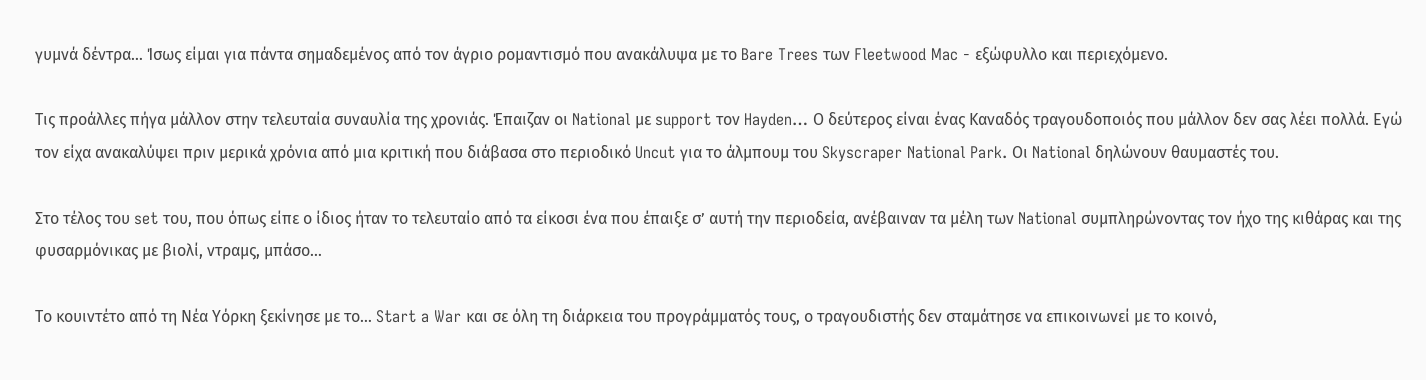γυμνά δέντρα… Ίσως είμαι για πάντα σημαδεμένος από τον άγριο ρομαντισμό που ανακάλυψα με το Bare Trees των Fleetwood Mac - εξώφυλλο και περιεχόμενο.

Τις προάλλες πήγα μάλλον στην τελευταία συναυλία της χρονιάς. Έπαιζαν οι National με support τον Hayden… Ο δεύτερος είναι ένας Καναδός τραγουδοποιός που μάλλον δεν σας λέει πολλά. Εγώ τον είχα ανακαλύψει πριν μερικά χρόνια από μια κριτική που διάβασα στο περιοδικό Uncut για το άλμπουμ του Skyscraper National Park. Οι National δηλώνουν θαυμαστές του.

Στο τέλος του set του, που όπως είπε ο ίδιος ήταν το τελευταίο από τα είκοσι ένα που έπαιξε σ’ αυτή την περιοδεία, ανέβαιναν τα μέλη των National συμπληρώνοντας τον ήχο της κιθάρας και της φυσαρμόνικας με βιολί, ντραμς, μπάσο…

Το κουιντέτο από τη Νέα Υόρκη ξεκίνησε με το… Start a War και σε όλη τη διάρκεια του προγράμματός τους, ο τραγουδιστής δεν σταμάτησε να επικοινωνεί με το κοινό,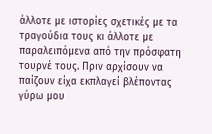άλλοτε με ιστορίες σχετικές με τα τραγούδια τους κι άλλοτε με παραλειπόμενα από την πρόσφατη τουρνέ τους. Πριν αρχίσουν να παίζουν είχα εκπλαγεί βλέποντας γύρω μου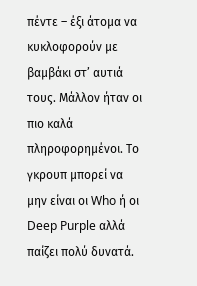πέντε – έξι άτομα να κυκλοφορούν με βαμβάκι στ’ αυτιά τους. Μάλλον ήταν οι πιο καλά πληροφορημένοι. Το γκρουπ μπορεί να μην είναι οι Who ή οι Deep Purple αλλά παίζει πολύ δυνατά.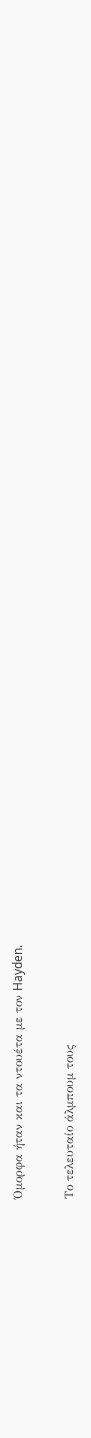Όμορφα ήταν και τα ντουέτα με τον Hayden.

Το τελευταίο άλμπουμ τους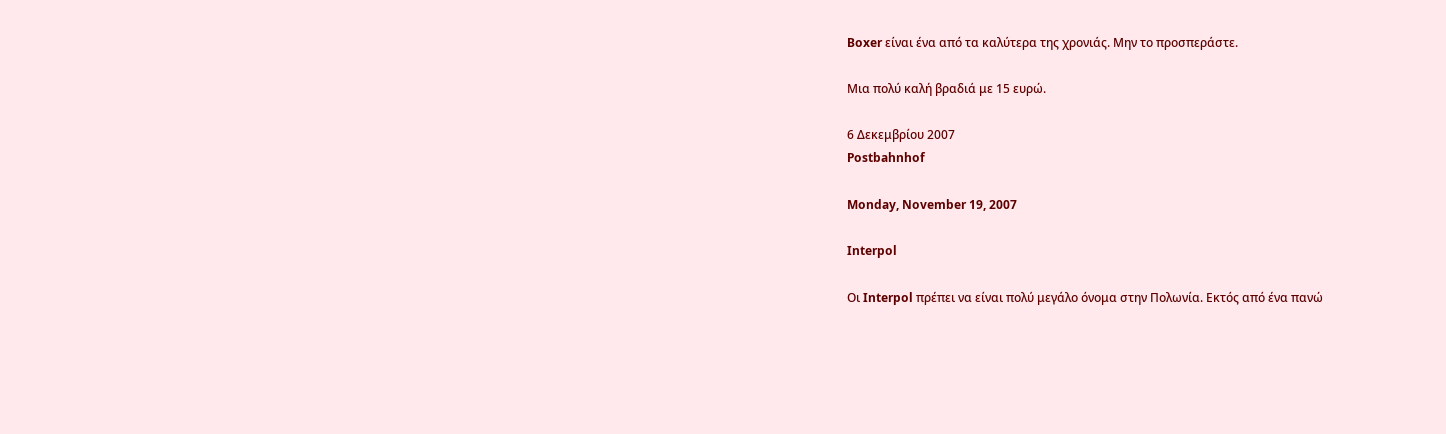Boxer είναι ένα από τα καλύτερα της χρονιάς. Μην το προσπεράστε.

Μια πολύ καλή βραδιά με 15 ευρώ.

6 Δεκεμβρίου 2007
Postbahnhof

Monday, November 19, 2007

Interpol

Οι Interpol πρέπει να είναι πολύ μεγάλο όνομα στην Πολωνία. Εκτός από ένα πανώ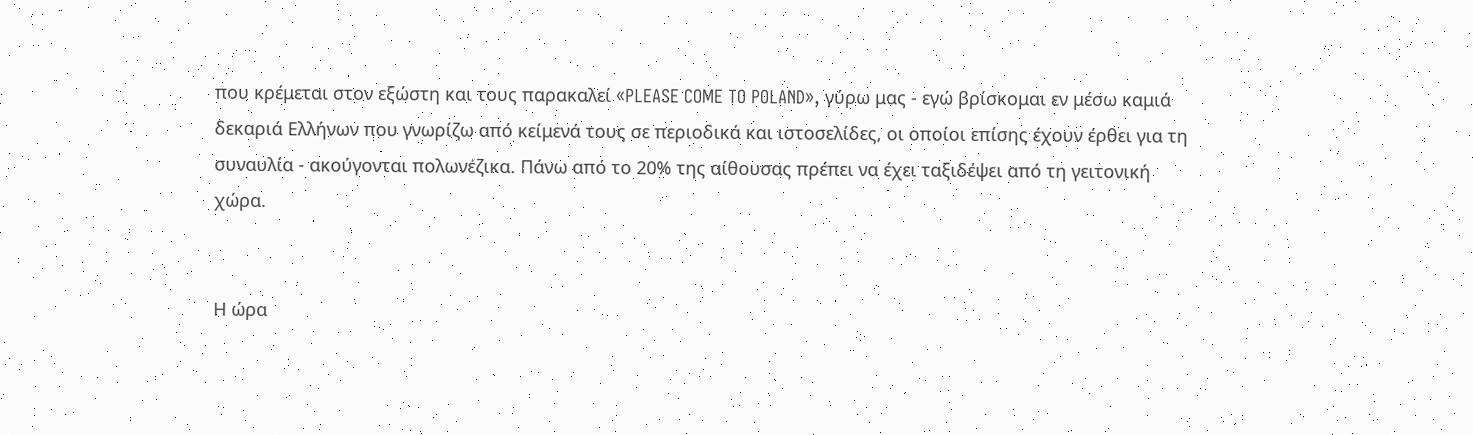που κρέμεται στον εξώστη και τους παρακαλεί «PLEASE COME TO POLAND», γύρω μας - εγώ βρίσκομαι εν μέσω καμιά δεκαριά Ελλήνων που γνωρίζω από κείμενά τους σε περιοδικά και ιστοσελίδες, οι οποίοι επίσης έχουν έρθει για τη συναυλία - ακούγονται πολωνέζικα. Πάνω από το 20% της αίθουσας πρέπει να έχει ταξιδέψει από τη γειτονική χώρα.


Η ώρα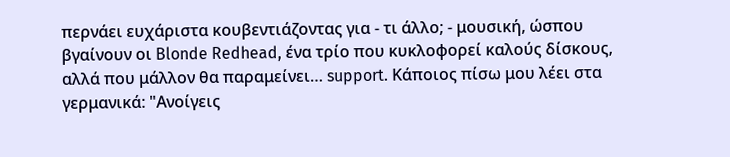περνάει ευχάριστα κουβεντιάζοντας για - τι άλλο; - μουσική, ώσπου βγαίνουν οι Blonde Redhead, ένα τρίο που κυκλοφορεί καλούς δίσκους, αλλά που μάλλον θα παραμείνει… support. Κάποιος πίσω μου λέει στα γερμανικά: "Ανοίγεις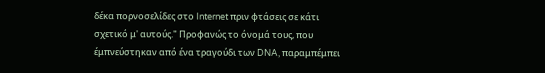δέκα πορνοσελίδες στο Internet πριν φτάσεις σε κάτι σχετικό μ' αυτούς." Προφανώς το όνομά τους, που έμπνεύστηκαν από ένα τραγούδι των DNA, παραμπέμπει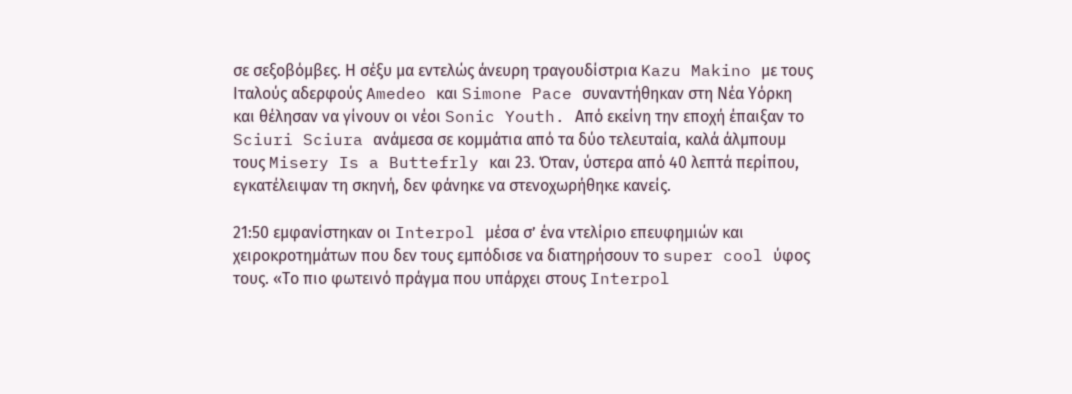σε σεξοβόμβες. Η σέξυ μα εντελώς άνευρη τραγουδίστρια Kazu Makino με τους Ιταλούς αδερφούς Amedeo και Simone Pace συναντήθηκαν στη Νέα Υόρκη και θέλησαν να γίνουν οι νέοι Sonic Youth. Από εκείνη την εποχή έπαιξαν το Sciuri Sciura ανάμεσα σε κομμάτια από τα δύο τελευταία, καλά άλμπουμ τους Misery Is a Buttefrly και 23. Όταν, ύστερα από 40 λεπτά περίπου, εγκατέλειψαν τη σκηνή, δεν φάνηκε να στενοχωρήθηκε κανείς.

21:50 εμφανίστηκαν οι Interpol μέσα σ’ ένα ντελίριο επευφημιών και χειροκροτημάτων που δεν τους εμπόδισε να διατηρήσουν το super cool ύφος τους. «Το πιο φωτεινό πράγμα που υπάρχει στους Interpol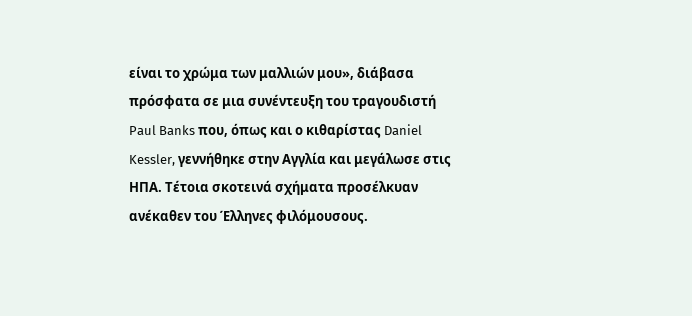είναι το χρώμα των μαλλιών μου», διάβασα πρόσφατα σε μια συνέντευξη του τραγουδιστή Paul Banks που, όπως και ο κιθαρίστας Daniel Kessler, γεννήθηκε στην Αγγλία και μεγάλωσε στις ΗΠΑ. Τέτοια σκοτεινά σχήματα προσέλκυαν ανέκαθεν του Έλληνες φιλόμουσους.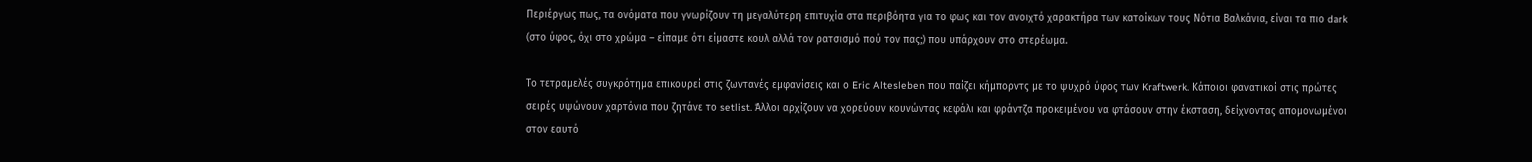Περιέργως πως, τα ονόματα που γνωρίζουν τη μεγαλύτερη επιτυχία στα περιβόητα για το φως και τον ανοιχτό χαρακτήρα των κατοίκων τους Νότια Βαλκάνια, είναι τα πιο dark (στο ύφος, όχι στο χρώμα – είπαμε ότι είμαστε κουλ αλλά τον ρατσισμό πού τον πας;) που υπάρχουν στο στερέωμα.

Το τετραμελές συγκρότημα επικουρεί στις ζωντανές εμφανίσεις και ο Eric Altesleben που παίζει κήμπορντς με το ψυχρό ύφος των Kraftwerk. Κάποιοι φανατικοί στις πρώτες σειρές υψώνουν χαρτόνια που ζητάνε το setlist. Άλλοι αρχίζουν να χορεύουν κουνώντας κεφάλι και φράντζα προκειμένου να φτάσουν στην έκσταση, δείχνοντας απομονωμένοι στον εαυτό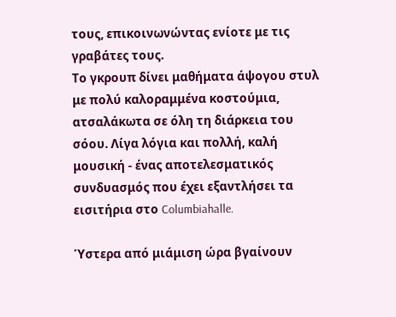τους, επικοινωνώντας ενίοτε με τις γραβάτες τους.
Το γκρουπ δίνει μαθήματα άψογου στυλ με πολύ καλοραμμένα κοστούμια, ατσαλάκωτα σε όλη τη διάρκεια του σόου. Λίγα λόγια και πολλή, καλή μουσική - ένας αποτελεσματικός συνδυασμός που έχει εξαντλήσει τα εισιτήρια στο Columbiahalle.

Ύστερα από μιάμιση ώρα βγαίνουν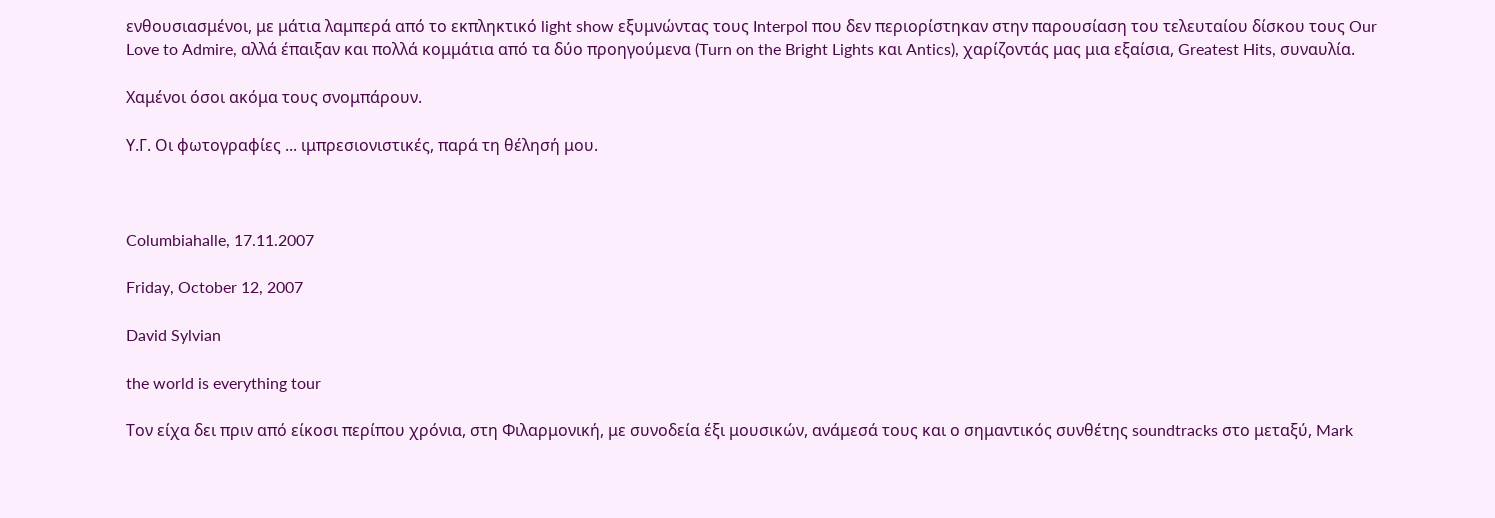ενθουσιασμένοι, με μάτια λαμπερά από το εκπληκτικό light show εξυμνώντας τους Interpol που δεν περιορίστηκαν στην παρουσίαση του τελευταίου δίσκου τους Our Love to Admire, αλλά έπαιξαν και πολλά κομμάτια από τα δύο προηγούμενα (Turn on the Bright Lights και Antics), χαρίζοντάς μας μια εξαίσια, Greatest Hits, συναυλία.

Χαμένοι όσοι ακόμα τους σνομπάρουν.

Υ.Γ. Οι φωτογραφίες ... ιμπρεσιονιστικές, παρά τη θέλησή μου.



Columbiahalle, 17.11.2007

Friday, October 12, 2007

David Sylvian

the world is everything tour

Τον είχα δει πριν από είκοσι περίπου χρόνια, στη Φιλαρμονική, με συνοδεία έξι μουσικών, ανάμεσά τους και ο σημαντικός συνθέτης soundtracks στο μεταξύ, Mark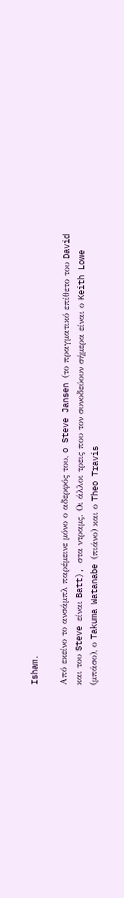Isham.

Από εκείνο το ανσάμπλ παρέμεινε μόνο ο αδερφός του, o Steve Jansen (το πραγματικό επίθετο του David και του Steve είναι Batt), στα ντραμς. Οι άλλοι τρεις που τον συνοδεύουν σήμερα είναι ο Keith Lowe (μπάσο), ο Takuma Watanabe (πιάνο) και ο Theo Travis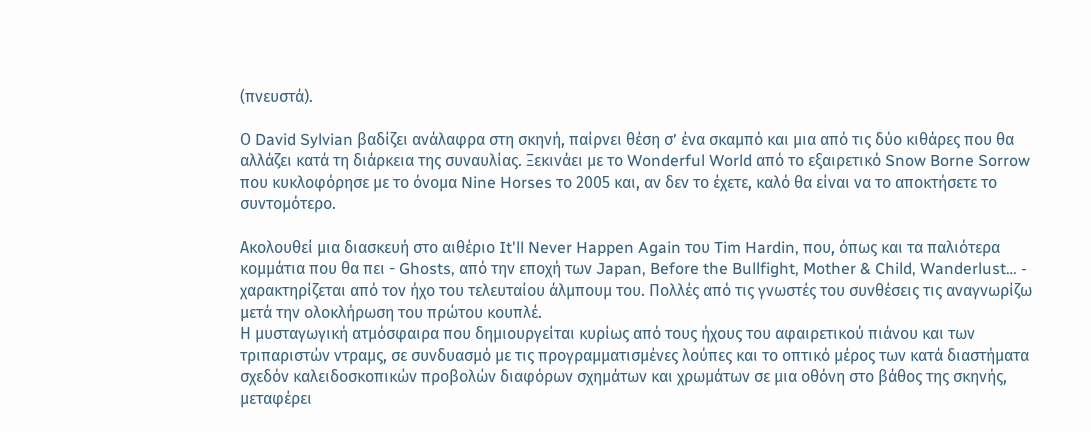(πνευστά).

Ο David Sylvian βαδίζει ανάλαφρα στη σκηνή, παίρνει θέση σ’ ένα σκαμπό και μια από τις δύο κιθάρες που θα αλλάζει κατά τη διάρκεια της συναυλίας. Ξεκινάει με το Wonderful World από το εξαιρετικό Snow Borne Sorrow που κυκλοφόρησε με το όνομα Nine Horses το 2005 και, αν δεν το έχετε, καλό θα είναι να το αποκτήσετε το συντομότερο.

Ακολουθεί μια διασκευή στο αιθέριο It'll Never Happen Again του Tim Hardin, που, όπως και τα παλιότερα κομμάτια που θα πει - Ghosts, από την εποχή των Japan, Before the Bullfight, Mother & Child, Wanderlust… - χαρακτηρίζεται από τον ήχο του τελευταίου άλμπουμ του. Πολλές από τις γνωστές του συνθέσεις τις αναγνωρίζω μετά την ολοκλήρωση του πρώτου κουπλέ.
Η μυσταγωγική ατμόσφαιρα που δημιουργείται κυρίως από τους ήχους του αφαιρετικού πιάνου και των τριπαριστών ντραμς, σε συνδυασμό με τις προγραμματισμένες λούπες και το οπτικό μέρος των κατά διαστήματα σχεδόν καλειδοσκοπικών προβολών διαφόρων σχημάτων και χρωμάτων σε μια οθόνη στο βάθος της σκηνής, μεταφέρει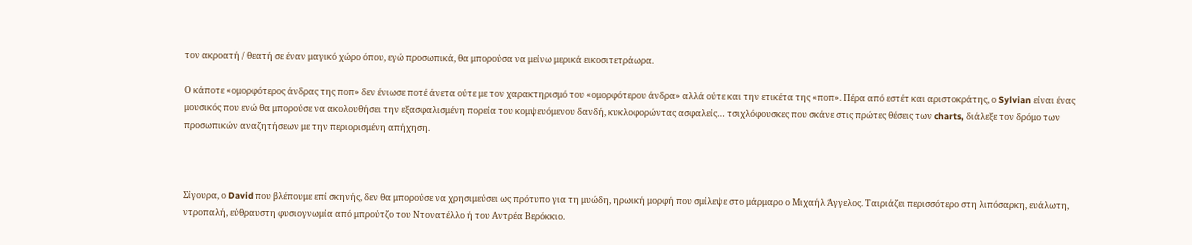τον ακροατή / θεατή σε έναν μαγικό χώρο όπου, εγώ προσωπικά, θα μπορούσα να μείνω μερικά εικοσιτετράωρα.

Ο κάποτε «ομορφότερος άνδρας της ποπ» δεν ένιωσε ποτέ άνετα ούτε με τον χαρακτηρισμό του «ομορφότερου άνδρα» αλλά ούτε και την ετικέτα της «ποπ». Πέρα από εστέτ και αριστοκράτης, ο Sylvian είναι ένας μουσικός που ενώ θα μπορούσε να ακολουθήσει την εξασφαλισμένη πορεία του κομψευόμενου δανδή, κυκλοφορώντας ασφαλείς… τσιχλόφουσκες που σκάνε στις πρώτες θέσεις των charts, διάλεξε τον δρόμο των προσωπικών αναζητήσεων με την περιορισμένη απήχηση.



Σίγουρα, ο David που βλέπουμε επί σκηνής, δεν θα μπορούσε να χρησιμεύσει ως πρότυπο για τη μυώδη, ηρωική μορφή που σμίλεψε στο μάρμαρο ο Μιχαήλ Άγγελος. Ταιριάζει περισσότερο στη λιπόσαρκη, ευάλωτη, ντροπαλή, εύθραυστη φυσιογνωμία από μπρούτζο του Ντονατέλλο ή του Αντρέα Βερόκκιο.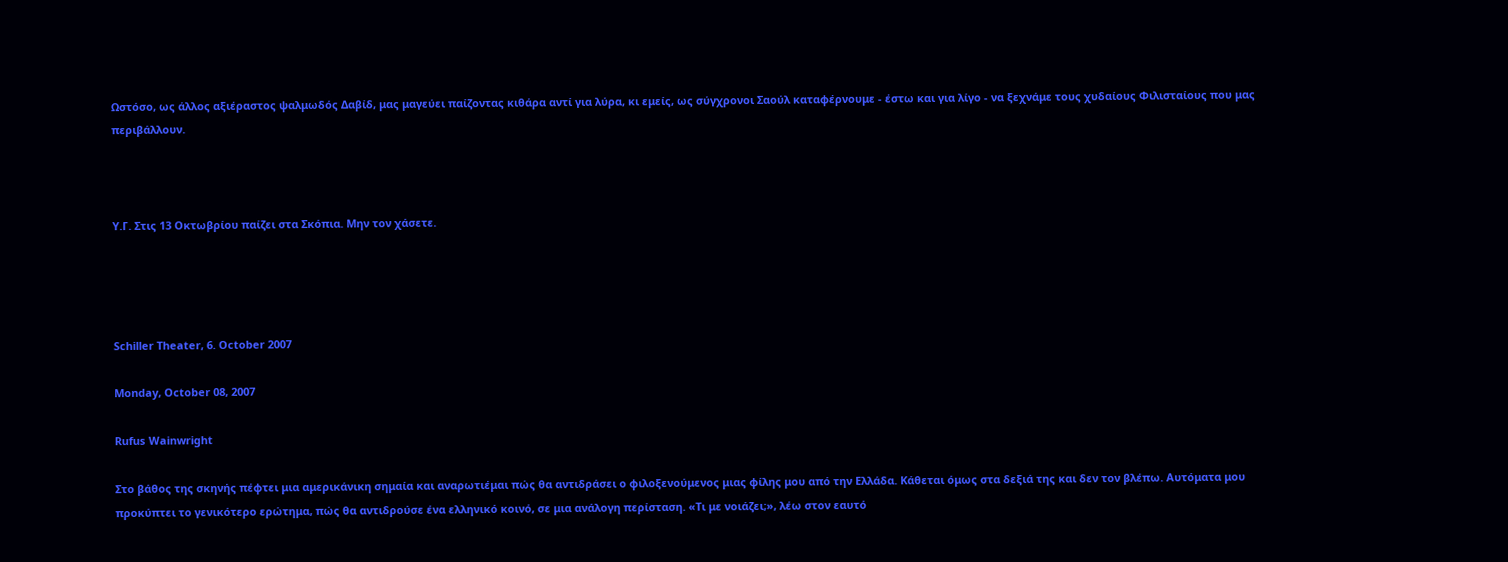Ωστόσο, ως άλλος αξιέραστος ψαλμωδός Δαβίδ, μας μαγεύει παίζοντας κιθάρα αντί για λύρα, κι εμείς, ως σύγχρονοι Σαούλ καταφέρνουμε - έστω και για λίγο - να ξεχνάμε τους χυδαίους Φιλισταίους που μας περιβάλλουν.



Υ.Γ. Στις 13 Οκτωβρίου παίζει στα Σκόπια. Μην τον χάσετε.




Schiller Theater, 6. October 2007

Monday, October 08, 2007

Rufus Wainwright

Στο βάθος της σκηνής πέφτει μια αμερικάνικη σημαία και αναρωτιέμαι πώς θα αντιδράσει ο φιλοξενούμενος μιας φίλης μου από την Ελλάδα. Κάθεται όμως στα δεξιά της και δεν τον βλέπω. Αυτόματα μου προκύπτει το γενικότερο ερώτημα, πώς θα αντιδρούσε ένα ελληνικό κοινό, σε μια ανάλογη περίσταση. «Τι με νοιάζει;», λέω στον εαυτό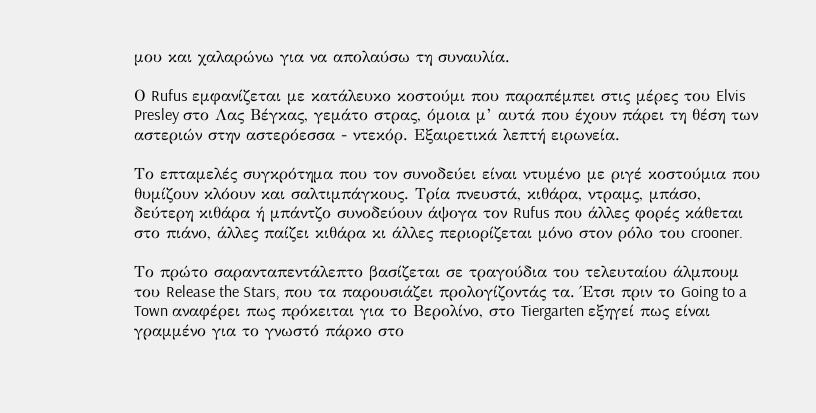μου και χαλαρώνω για να απολαύσω τη συναυλία.

Ο Rufus εμφανίζεται με κατάλευκο κοστούμι που παραπέμπει στις μέρες του Elvis Presley στο Λας Βέγκας, γεμάτο στρας, όμοια μ’ αυτά που έχουν πάρει τη θέση των αστεριών στην αστερόεσσα - ντεκόρ. Εξαιρετικά λεπτή ειρωνεία.

Το επταμελές συγκρότημα που τον συνοδεύει είναι ντυμένο με ριγέ κοστούμια που θυμίζουν κλόουν και σαλτιμπάγκους. Τρία πνευστά, κιθάρα, ντραμς, μπάσο, δεύτερη κιθάρα ή μπάντζο συνοδεύουν άψογα τον Rufus που άλλες φορές κάθεται στο πιάνο, άλλες παίζει κιθάρα κι άλλες περιορίζεται μόνο στον ρόλο του crooner.

Το πρώτο σαρανταπεντάλεπτο βασίζεται σε τραγούδια του τελευταίου άλμπουμ του Release the Stars, που τα παρουσιάζει προλογίζοντάς τα. Έτσι πριν το Going to a Town αναφέρει πως πρόκειται για το Βερολίνο, στο Tiergarten εξηγεί πως είναι γραμμένο για το γνωστό πάρκο στο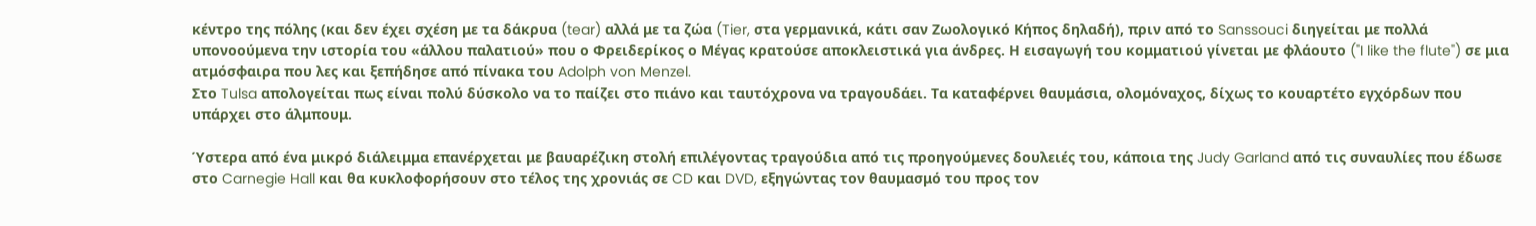κέντρο της πόλης (και δεν έχει σχέση με τα δάκρυα (tear) αλλά με τα ζώα (Tier, στα γερμανικά, κάτι σαν Ζωολογικό Κήπος δηλαδή), πριν από το Sanssouci διηγείται με πολλά υπονοούμενα την ιστορία του «άλλου παλατιού» που ο Φρειδερίκος ο Μέγας κρατούσε αποκλειστικά για άνδρες. Η εισαγωγή του κομματιού γίνεται με φλάουτο ("I like the flute") σε μια ατμόσφαιρα που λες και ξεπήδησε από πίνακα του Adolph von Menzel.
Στο Tulsa απολογείται πως είναι πολύ δύσκολο να το παίζει στο πιάνο και ταυτόχρονα να τραγουδάει. Τα καταφέρνει θαυμάσια, ολομόναχος, δίχως το κουαρτέτο εγχόρδων που υπάρχει στο άλμπουμ.

Ύστερα από ένα μικρό διάλειμμα επανέρχεται με βαυαρέζικη στολή επιλέγοντας τραγούδια από τις προηγούμενες δουλειές του, κάποια της Judy Garland από τις συναυλίες που έδωσε στο Carnegie Hall και θα κυκλοφορήσουν στο τέλος της χρονιάς σε CD και DVD, εξηγώντας τον θαυμασμό του προς τον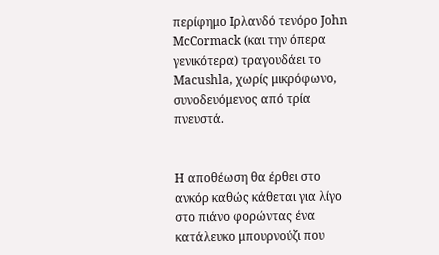περίφημο Ιρλανδό τενόρο John McCormack (και την όπερα γενικότερα) τραγουδάει το Macushla, χωρίς μικρόφωνο, συνοδευόμενος από τρία πνευστά.


Η αποθέωση θα έρθει στο ανκόρ καθώς κάθεται για λίγο στο πιάνο φορώντας ένα κατάλευκο μπουρνούζι που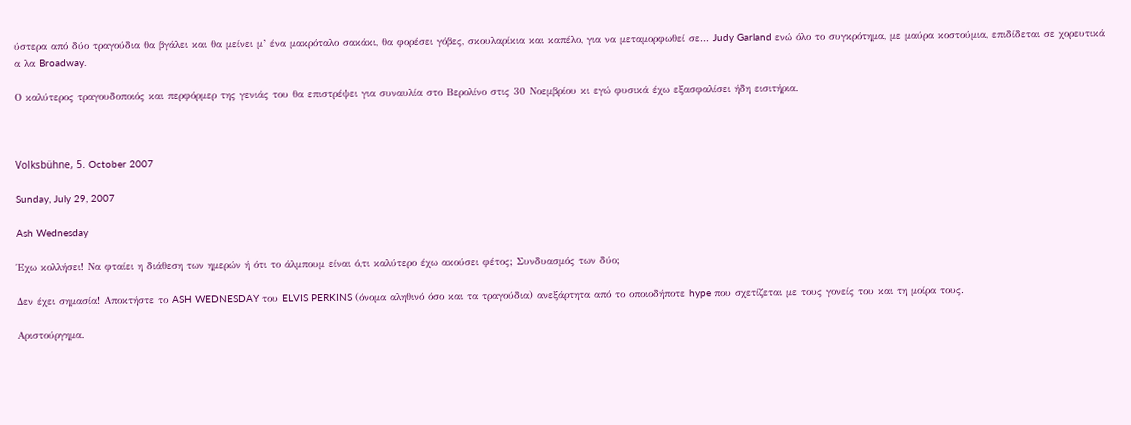ύστερα από δύο τραγούδια θα βγάλει και θα μείνει μ’ ένα μακρόταλο σακάκι, θα φορέσει γόβες, σκουλαρίκια και καπέλο, για να μεταμορφωθεί σε… Judy Garland ενώ όλο το συγκρότημα, με μαύρα κοστούμια, επιδίδεται σε χορευτικά α λα Broadway.

Ο καλύτερος τραγουδοποιός και περφόρμερ της γενιάς του θα επιστρέψει για συναυλία στο Βερολίνο στις 30 Νοεμβρίου κι εγώ φυσικά έχω εξασφαλίσει ήδη εισιτήρια.



Volksbühne, 5. October 2007

Sunday, July 29, 2007

Ash Wednesday

Έχω κολλήσει! Να φταίει η διάθεση των ημερών ή ότι το άλμπουμ είναι ό,τι καλύτερο έχω ακούσει φέτος; Συνδυασμός των δύο;

Δεν έχει σημασία! Αποκτήστε το ASH WEDNESDAY του ELVIS PERKINS (όνομα αληθινό όσο και τα τραγούδια) ανεξάρτητα από το οποιοδήποτε hype που σχετίζεται με τους γονείς του και τη μοίρα τους.

Αριστούργημα.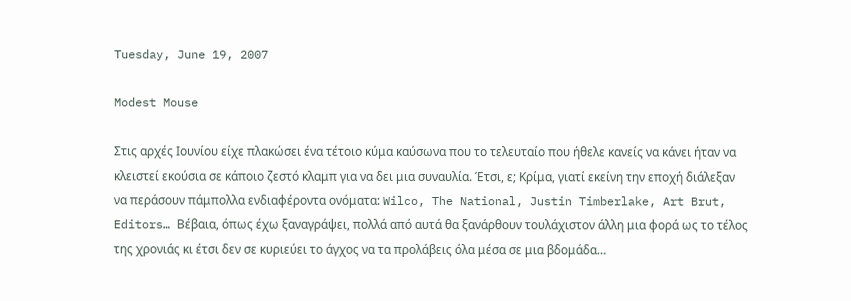Tuesday, June 19, 2007

Modest Mouse

Στις αρχές Ιουνίου είχε πλακώσει ένα τέτοιο κύμα καύσωνα που το τελευταίο που ήθελε κανείς να κάνει ήταν να κλειστεί εκούσια σε κάποιο ζεστό κλαμπ για να δει μια συναυλία. Έτσι, ε; Κρίμα, γιατί εκείνη την εποχή διάλεξαν να περάσουν πάμπολλα ενδιαφέροντα ονόματα: Wilco, The National, Justin Timberlake, Art Brut, Editors… Βέβαια, όπως έχω ξαναγράψει, πολλά από αυτά θα ξανάρθουν τουλάχιστον άλλη μια φορά ως το τέλος της χρονιάς κι έτσι δεν σε κυριεύει το άγχος να τα προλάβεις όλα μέσα σε μια βδομάδα…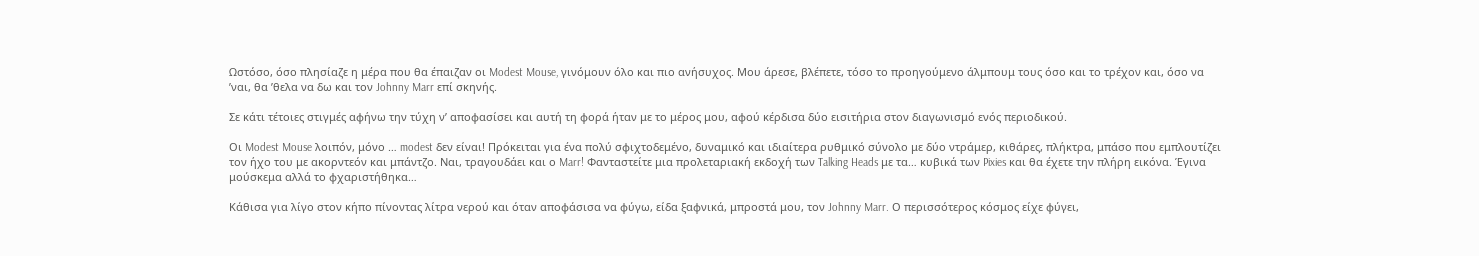Ωστόσο, όσο πλησίαζε η μέρα που θα έπαιζαν οι Modest Mouse, γινόμουν όλο και πιο ανήσυχος. Μου άρεσε, βλέπετε, τόσο το προηγούμενο άλμπουμ τους όσο και το τρέχον και, όσο να ’ναι, θα ’θελα να δω και τον Johnny Marr επί σκηνής.

Σε κάτι τέτοιες στιγμές αφήνω την τύχη ν’ αποφασίσει και αυτή τη φορά ήταν με το μέρος μου, αφού κέρδισα δύο εισιτήρια στον διαγωνισμό ενός περιοδικού.

Οι Modest Mouse λοιπόν, μόνο … modest δεν είναι! Πρόκειται για ένα πολύ σφιχτοδεμένο, δυναμικό και ιδιαίτερα ρυθμικό σύνολο με δύο ντράμερ, κιθάρες, πλήκτρα, μπάσο που εμπλουτίζει τον ήχο του με ακορντεόν και μπάντζο. Ναι, τραγουδάει και ο Marr! Φανταστείτε μια προλεταριακή εκδοχή των Talking Heads με τα… κυβικά των Pixies και θα έχετε την πλήρη εικόνα. Έγινα μούσκεμα αλλά το φχαριστήθηκα…

Κάθισα για λίγο στον κήπο πίνοντας λίτρα νερού και όταν αποφάσισα να φύγω, είδα ξαφνικά, μπροστά μου, τον Johnny Marr. Ο περισσότερος κόσμος είχε φύγει,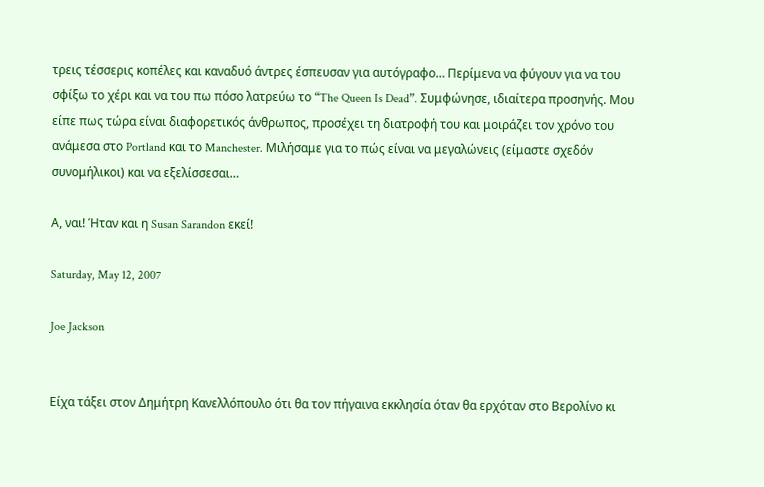τρεις τέσσερις κοπέλες και καναδυό άντρες έσπευσαν για αυτόγραφο… Περίμενα να φύγουν για να του σφίξω το χέρι και να του πω πόσο λατρεύω το “The Queen Is Dead”. Συμφώνησε, ιδιαίτερα προσηνής. Μου είπε πως τώρα είναι διαφορετικός άνθρωπος, προσέχει τη διατροφή του και μοιράζει τον χρόνο του ανάμεσα στο Portland και το Manchester. Μιλήσαμε για το πώς είναι να μεγαλώνεις (είμαστε σχεδόν συνομήλικοι) και να εξελίσσεσαι…

Α, ναι! Ήταν και η Susan Sarandon εκεί!

Saturday, May 12, 2007

Joe Jackson


Είχα τάξει στον Δημήτρη Κανελλόπουλο ότι θα τον πήγαινα εκκλησία όταν θα ερχόταν στο Βερολίνο κι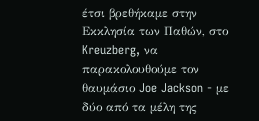έτσι βρεθήκαμε στην Εκκλησία των Παθών, στο Kreuzberg, να παρακολουθούμε τον θαυμάσιο Joe Jackson - με δύο από τα μέλη της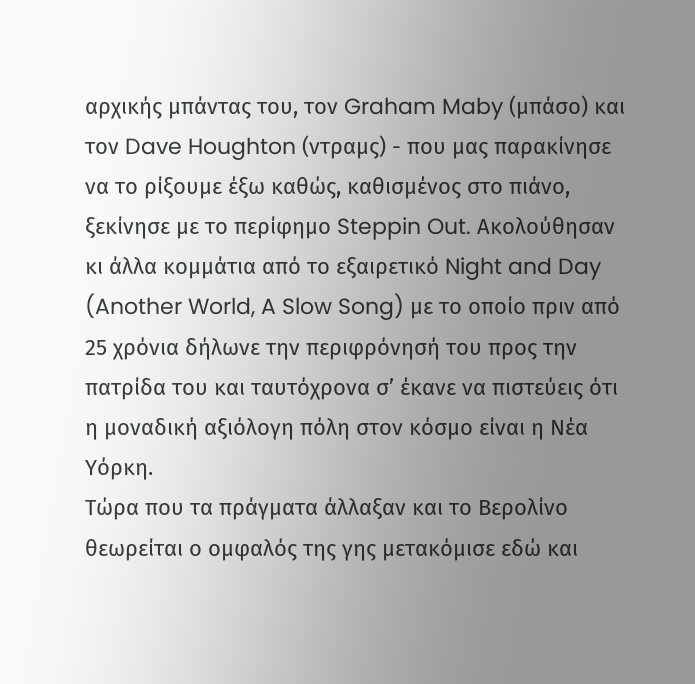αρχικής μπάντας του, τον Graham Maby (μπάσο) και τον Dave Houghton (ντραμς) - που μας παρακίνησε να το ρίξουμε έξω καθώς, καθισμένος στο πιάνο, ξεκίνησε με το περίφημο Steppin Out. Ακολούθησαν κι άλλα κομμάτια από το εξαιρετικό Night and Day (Another World, A Slow Song) με το οποίο πριν από 25 χρόνια δήλωνε την περιφρόνησή του προς την πατρίδα του και ταυτόχρονα σ’ έκανε να πιστεύεις ότι η μοναδική αξιόλογη πόλη στον κόσμο είναι η Νέα Υόρκη.
Τώρα που τα πράγματα άλλαξαν και το Βερολίνο θεωρείται ο ομφαλός της γης μετακόμισε εδώ και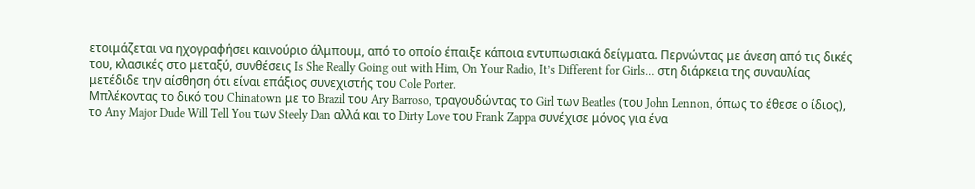ετοιμάζεται να ηχογραφήσει καινούριο άλμπουμ, από το οποίο έπαιξε κάποια εντυπωσιακά δείγματα. Περνώντας με άνεση από τις δικές του, κλασικές στο μεταξύ, συνθέσεις Is She Really Going out with Him, On Your Radio, It’s Different for Girls… στη διάρκεια της συναυλίας μετέδιδε την αίσθηση ότι είναι επάξιος συνεχιστής του Cole Porter.
Μπλέκοντας το δικό του Chinatown με το Brazil του Ary Barroso, τραγουδώντας το Girl των Beatles (του John Lennon, όπως το έθεσε ο ίδιος), το Any Major Dude Will Tell You των Steely Dan αλλά και το Dirty Love του Frank Zappa συνέχισε μόνος για ένα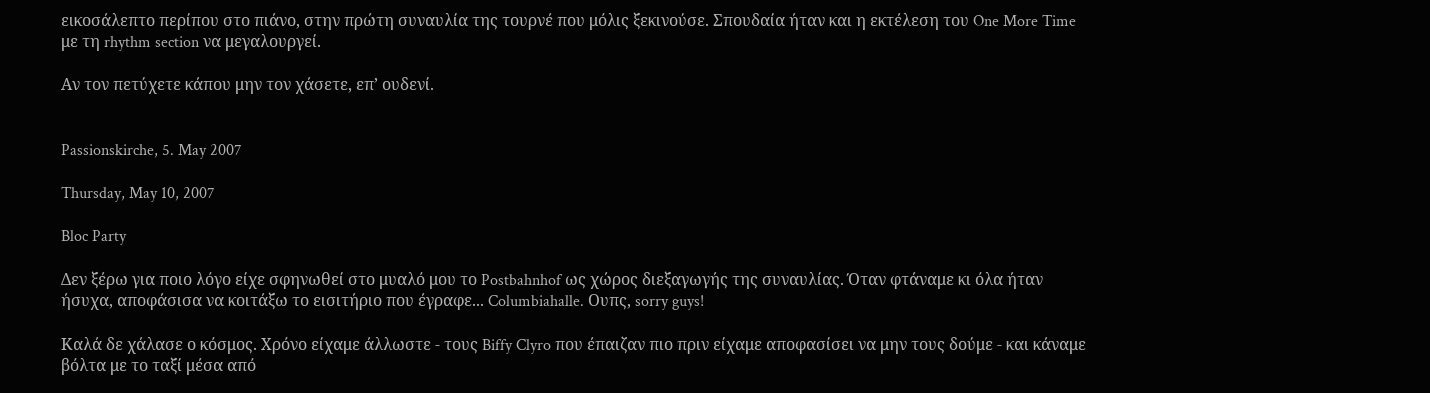εικοσάλεπτο περίπου στο πιάνο, στην πρώτη συναυλία της τουρνέ που μόλις ξεκινούσε. Σπουδαία ήταν και η εκτέλεση του One More Time με τη rhythm section να μεγαλουργεί.

Αν τον πετύχετε κάπου μην τον χάσετε, επ’ ουδενί.


Passionskirche, 5. May 2007

Thursday, May 10, 2007

Bloc Party

Δεν ξέρω για ποιο λόγο είχε σφηνωθεί στο μυαλό μου το Postbahnhof ως χώρος διεξαγωγής της συναυλίας. Όταν φτάναμε κι όλα ήταν ήσυχα, αποφάσισα να κοιτάξω το εισιτήριο που έγραφε... Columbiahalle. Ουπς, sorry guys!

Καλά δε χάλασε ο κόσμος. Χρόνο είχαμε άλλωστε - τους Biffy Clyro που έπαιζαν πιο πριν είχαμε αποφασίσει να μην τους δούμε - και κάναμε βόλτα με το ταξί μέσα από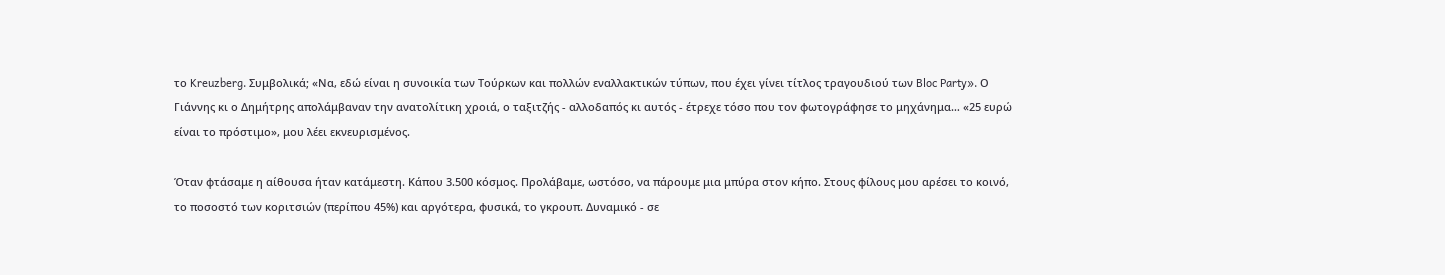το Kreuzberg. Συμβολικά; «Να, εδώ είναι η συνοικία των Τούρκων και πολλών εναλλακτικών τύπων, που έχει γίνει τίτλος τραγουδιού των Bloc Party». Ο Γιάννης κι ο Δημήτρης απολάμβαναν την ανατολίτικη χροιά, ο ταξιτζής - αλλοδαπός κι αυτός - έτρεχε τόσο που τον φωτογράφησε το μηχάνημα… «25 ευρώ είναι το πρόστιμο», μου λέει εκνευρισμένος.

Όταν φτάσαμε η αίθουσα ήταν κατάμεστη. Κάπου 3.500 κόσμος. Προλάβαμε, ωστόσο, να πάρουμε μια μπύρα στον κήπο. Στους φίλους μου αρέσει το κοινό, το ποσοστό των κοριτσιών (περίπου 45%) και αργότερα, φυσικά, το γκρουπ. Δυναμικό - σε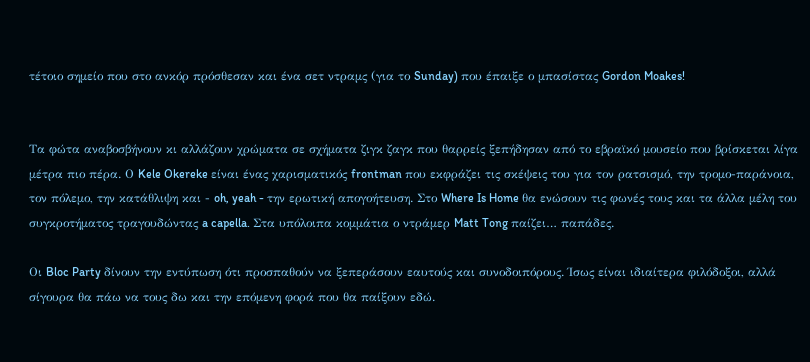τέτοιο σημείο που στο ανκόρ πρόσθεσαν και ένα σετ ντραμς (για το Sunday) που έπαιξε ο μπασίστας Gordon Moakes!


Τα φώτα αναβοσβήνουν κι αλλάζουν χρώματα σε σχήματα ζιγκ ζαγκ που θαρρείς ξεπήδησαν από το εβραϊκό μουσείο που βρίσκεται λίγα μέτρα πιο πέρα. Ο Kele Okereke είναι ένας χαρισματικός frontman που εκφράζει τις σκέψεις του για τον ρατσισμό, την τρομο-παράνοια, τον πόλεμο, την κατάθλιψη και - oh, yeah - την ερωτική απογοήτευση. Στο Where Is Home θα ενώσουν τις φωνές τους και τα άλλα μέλη του συγκροτήματος τραγουδώντας a capella. Στα υπόλοιπα κομμάτια ο ντράμερ Matt Tong παίζει… παπάδες.

Οι Bloc Party δίνουν την εντύπωση ότι προσπαθούν να ξεπεράσουν εαυτούς και συνοδοιπόρους. Ίσως είναι ιδιαίτερα φιλόδοξοι, αλλά σίγουρα θα πάω να τους δω και την επόμενη φορά που θα παίξουν εδώ.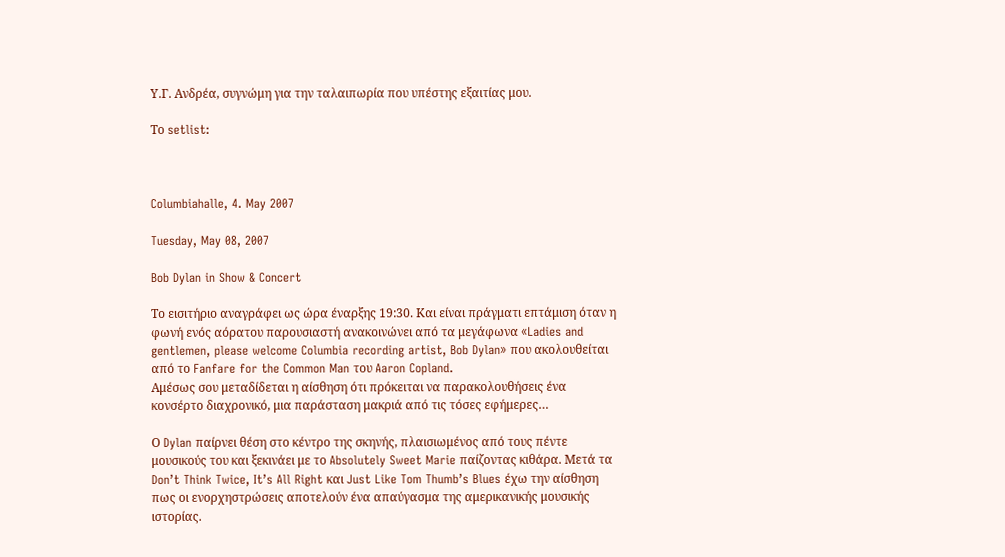Υ.Γ. Ανδρέα, συγνώμη για την ταλαιπωρία που υπέστης εξαιτίας μου.

Το setlist:



Columbiahalle, 4. May 2007

Tuesday, May 08, 2007

Bob Dylan in Show & Concert

Το εισιτήριο αναγράφει ως ώρα έναρξης 19:30. Και είναι πράγματι επτάμιση όταν η φωνή ενός αόρατου παρουσιαστή ανακοινώνει από τα μεγάφωνα «Ladies and gentlemen, please welcome Columbia recording artist, Bob Dylan» που ακολουθείται από το Fanfare for the Common Man του Aaron Copland.
Αμέσως σου μεταδίδεται η αίσθηση ότι πρόκειται να παρακολουθήσεις ένα κονσέρτο διαχρονικό, μια παράσταση μακριά από τις τόσες εφήμερες…

Ο Dylan παίρνει θέση στο κέντρο της σκηνής, πλαισιωμένος από τους πέντε μουσικούς του και ξεκινάει με το Absolutely Sweet Marie παίζοντας κιθάρα. Μετά τα Don’t Think Twice, It’s All Right και Just Like Tom Thumb’s Blues έχω την αίσθηση πως οι ενορχηστρώσεις αποτελούν ένα απαύγασμα της αμερικανικής μουσικής ιστορίας.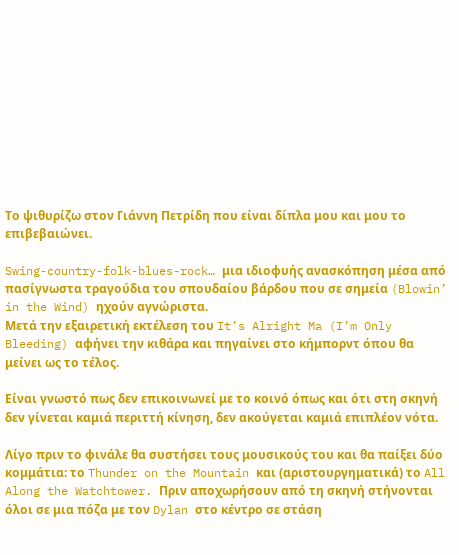Το ψιθυρίζω στον Γιάννη Πετρίδη που είναι δίπλα μου και μου το επιβεβαιώνει.

Swing-country-folk-blues-rock… μια ιδιοφυής ανασκόπηση μέσα από πασίγνωστα τραγούδια του σπουδαίου βάρδου που σε σημεία (Blowin’ in the Wind) ηχούν αγνώριστα.
Μετά την εξαιρετική εκτέλεση του It’s Alright Ma (I’m Only Bleeding) αφήνει την κιθάρα και πηγαίνει στο κήμπορντ όπου θα μείνει ως το τέλος.

Είναι γνωστό πως δεν επικοινωνεί με το κοινό όπως και ότι στη σκηνή δεν γίνεται καμιά περιττή κίνηση, δεν ακούγεται καμιά επιπλέον νότα.

Λίγο πριν το φινάλε θα συστήσει τους μουσικούς του και θα παίξει δύο κομμάτια: το Thunder on the Mountain και (αριστουργηματικά) το All Along the Watchtower. Πριν αποχωρήσουν από τη σκηνή στήνονται όλοι σε μια πόζα με τον Dylan στο κέντρο σε στάση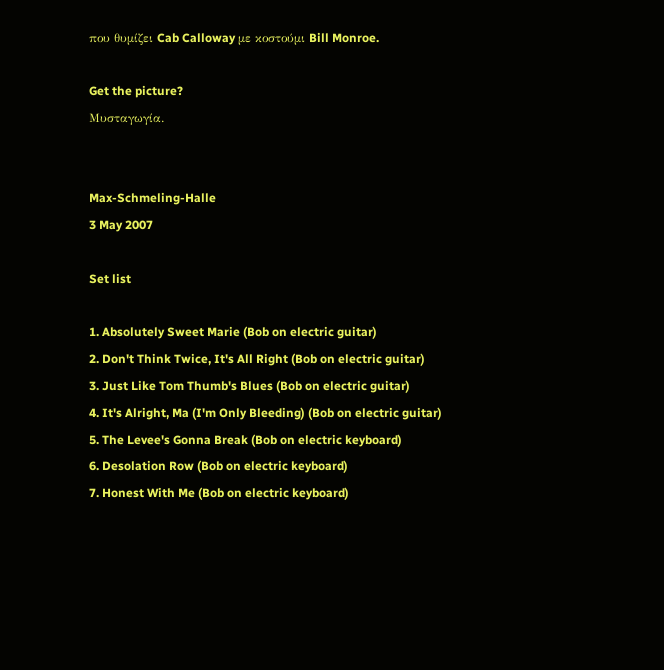που θυμίζει Cab Calloway με κοστούμι Bill Monroe.

Get the picture?
Μυσταγωγία.


Max-Schmeling-Halle
3 May 2007

Set list

1. Absolutely Sweet Marie (Bob on electric guitar)
2. Don't Think Twice, It's All Right (Bob on electric guitar)
3. Just Like Tom Thumb's Blues (Bob on electric guitar)
4. It's Alright, Ma (I'm Only Bleeding) (Bob on electric guitar)
5. The Levee's Gonna Break (Bob on electric keyboard)
6. Desolation Row (Bob on electric keyboard)
7. Honest With Me (Bob on electric keyboard)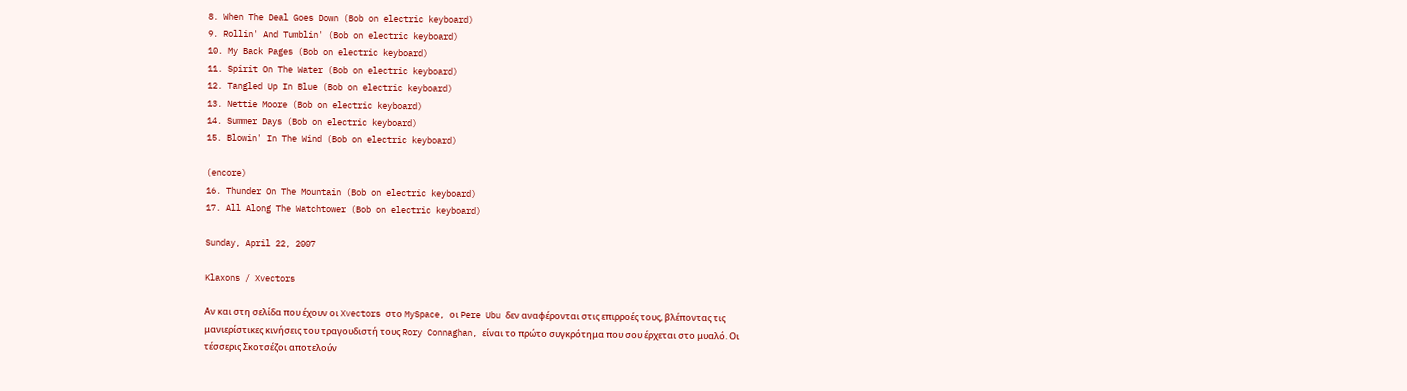8. When The Deal Goes Down (Bob on electric keyboard)
9. Rollin' And Tumblin' (Bob on electric keyboard)
10. My Back Pages (Bob on electric keyboard)
11. Spirit On The Water (Bob on electric keyboard)
12. Tangled Up In Blue (Bob on electric keyboard)
13. Nettie Moore (Bob on electric keyboard)
14. Summer Days (Bob on electric keyboard)
15. Blowin' In The Wind (Bob on electric keyboard)

(encore)
16. Thunder On The Mountain (Bob on electric keyboard)
17. All Along The Watchtower (Bob on electric keyboard)

Sunday, April 22, 2007

Klaxons / Xvectors

Αν και στη σελίδα που έχουν οι Xvectors στο MySpace, οι Pere Ubu δεν αναφέρονται στις επιρροές τους, βλέποντας τις μανιερίστικες κινήσεις του τραγουδιστή τους Rory Connaghan, είναι το πρώτο συγκρότημα που σου έρχεται στο μυαλό. Οι τέσσερις Σκοτσέζοι αποτελούν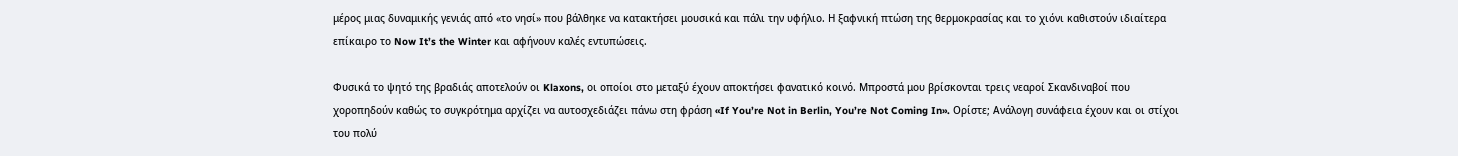μέρος μιας δυναμικής γενιάς από «το νησί» που βάλθηκε να κατακτήσει μουσικά και πάλι την υφήλιο. Η ξαφνική πτώση της θερμοκρασίας και το χιόνι καθιστούν ιδιαίτερα επίκαιρο το Now It’s the Winter και αφήνουν καλές εντυπώσεις.

Φυσικά το ψητό της βραδιάς αποτελούν οι Klaxons, οι οποίοι στο μεταξύ έχουν αποκτήσει φανατικό κοινό. Μπροστά μου βρίσκονται τρεις νεαροί Σκανδιναβοί που χοροπηδούν καθώς το συγκρότημα αρχίζει να αυτοσχεδιάζει πάνω στη φράση «If You’re Not in Berlin, You’re Not Coming In». Ορίστε; Ανάλογη συνάφεια έχουν και οι στίχοι του πολύ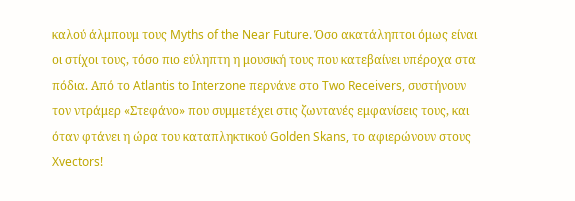καλού άλμπουμ τους Myths of the Near Future. Όσο ακατάληπτοι όμως είναι οι στίχοι τους, τόσο πιο εύληπτη η μουσική τους που κατεβαίνει υπέροχα στα πόδια. Από το Atlantis to Interzone περνάνε στο Two Receivers, συστήνουν τον ντράμερ «Στεφάνο» που συμμετέχει στις ζωντανές εμφανίσεις τους, και όταν φτάνει η ώρα του καταπληκτικού Golden Skans, το αφιερώνουν στους Xvectors!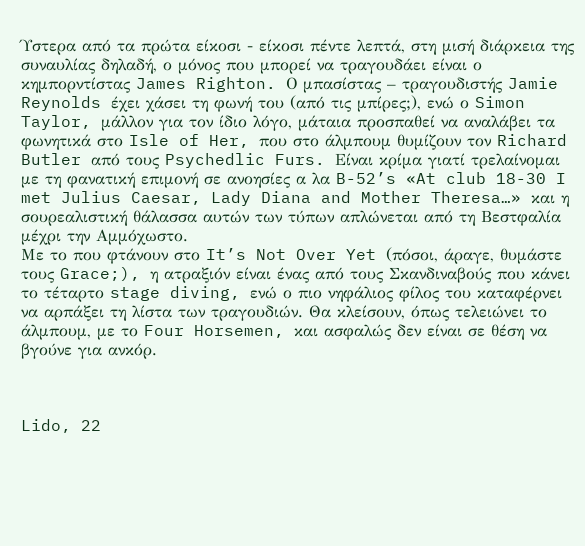Ύστερα από τα πρώτα είκοσι - είκοσι πέντε λεπτά, στη μισή διάρκεια της συναυλίας δηλαδή, ο μόνος που μπορεί να τραγουδάει είναι ο κημπορντίστας James Righton. Ο μπασίστας – τραγουδιστής Jamie Reynolds έχει χάσει τη φωνή του (από τις μπίρες;), ενώ ο Simon Taylor, μάλλον για τον ίδιο λόγο, μάταια προσπαθεί να αναλάβει τα φωνητικά στο Isle of Her, που στο άλμπουμ θυμίζουν τον Richard Butler από τους Psychedlic Furs. Είναι κρίμα γιατί τρελαίνομαι με τη φανατική επιμονή σε ανοησίες α λα B-52’s «At club 18-30 I met Julius Caesar, Lady Diana and Mother Theresa…» και η σουρεαλιστική θάλασσα αυτών των τύπων απλώνεται από τη Βεστφαλία μέχρι την Αμμόχωστο.
Με το που φτάνουν στο It’s Not Over Yet (πόσοι, άραγε, θυμάστε τους Grace;), η ατραξιόν είναι ένας από τους Σκανδιναβούς που κάνει το τέταρτο stage diving, ενώ ο πιο νηφάλιος φίλος του καταφέρνει να αρπάξει τη λίστα των τραγουδιών. Θα κλείσουν, όπως τελειώνει το άλμπουμ, με το Four Horsemen, και ασφαλώς δεν είναι σε θέση να βγούνε για ανκόρ.



Lido, 22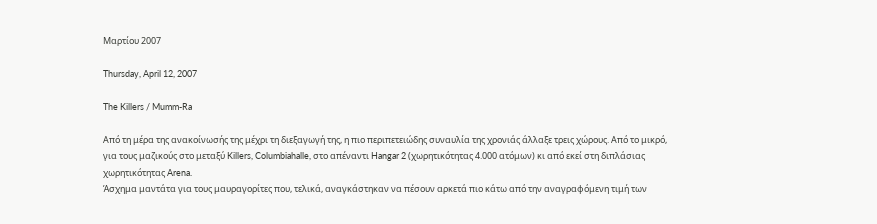Μαρτίου 2007

Thursday, April 12, 2007

The Killers / Mumm-Ra

Από τη μέρα της ανακοίνωσής της μέχρι τη διεξαγωγή της, η πιο περιπετειώδης συναυλία της χρονιάς άλλαξε τρεις χώρους. Από το μικρό, για τους μαζικούς στο μεταξύ Killers, Columbiahalle, στο απέναντι Hangar 2 (χωρητικότητας 4.000 ατόμων) κι από εκεί στη διπλάσιας χωρητικότητας Arena.
Άσχημα μαντάτα για τους μαυραγορίτες που, τελικά, αναγκάστηκαν να πέσουν αρκετά πιο κάτω από την αναγραφόμενη τιμή των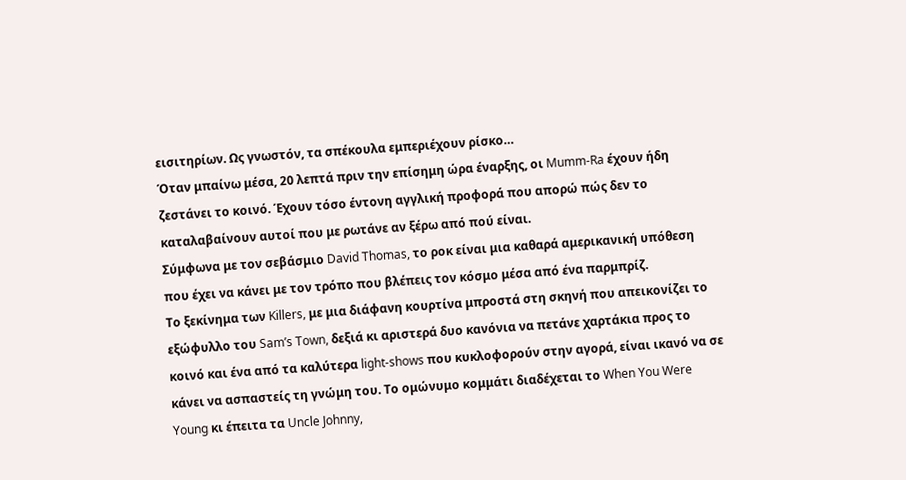εισιτηρίων. Ως γνωστόν, τα σπέκουλα εμπεριέχουν ρίσκο…
Όταν μπαίνω μέσα, 20 λεπτά πριν την επίσημη ώρα έναρξης, οι Mumm-Ra έχουν ήδη ζεστάνει το κοινό. Έχουν τόσο έντονη αγγλική προφορά που απορώ πώς δεν το καταλαβαίνουν αυτοί που με ρωτάνε αν ξέρω από πού είναι.
Σύμφωνα με τον σεβάσμιο David Thomas, το ροκ είναι μια καθαρά αμερικανική υπόθεση που έχει να κάνει με τον τρόπο που βλέπεις τον κόσμο μέσα από ένα παρμπρίζ.
Tο ξεκίνημα των Killers, με μια διάφανη κουρτίνα μπροστά στη σκηνή που απεικονίζει το εξώφυλλο του Sam’s Town, δεξιά κι αριστερά δυο κανόνια να πετάνε χαρτάκια προς το κοινό και ένα από τα καλύτερα light-shows που κυκλοφορούν στην αγορά, είναι ικανό να σε κάνει να ασπαστείς τη γνώμη του. Το ομώνυμο κομμάτι διαδέχεται το When You Were Young κι έπειτα τα Uncle Johnny,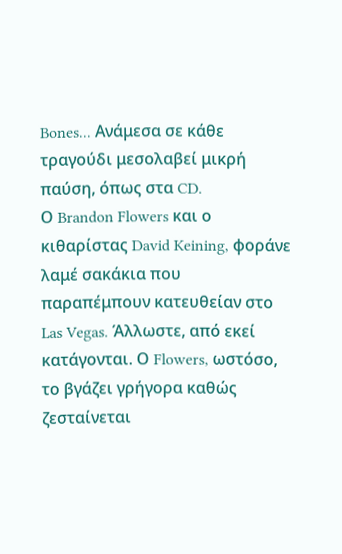Bones... Ανάμεσα σε κάθε τραγούδι μεσολαβεί μικρή παύση, όπως στα CD.
Ο Brandon Flowers και ο κιθαρίστας David Keining, φοράνε λαμέ σακάκια που παραπέμπουν κατευθείαν στο Las Vegas. Άλλωστε, από εκεί κατάγονται. Ο Flowers, ωστόσο, το βγάζει γρήγορα καθώς ζεσταίνεται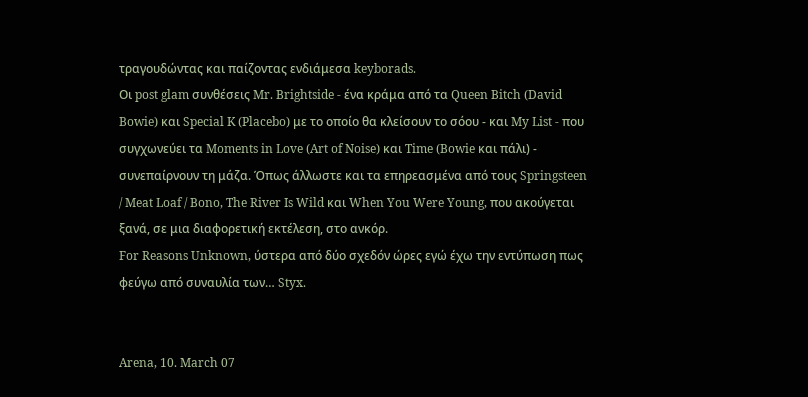τραγουδώντας και παίζοντας ενδιάμεσα keyborads.
Οι post glam συνθέσεις Mr. Brightside - ένα κράμα από τα Queen Bitch (David Bowie) και Special K (Placebo) με το οποίο θα κλείσουν το σόου - και My List - που συγχωνεύει τα Moments in Love (Art of Noise) και Time (Bowie και πάλι) - συνεπαίρνουν τη μάζα. Όπως άλλωστε και τα επηρεασμένα από τους Springsteen / Meat Loaf / Bono, The River Is Wild και When You Were Young, που ακούγεται ξανά, σε μια διαφορετική εκτέλεση, στο ανκόρ.
For Reasons Unknown, ύστερα από δύο σχεδόν ώρες εγώ έχω την εντύπωση πως φεύγω από συναυλία των… Styx.


Arena, 10. March 07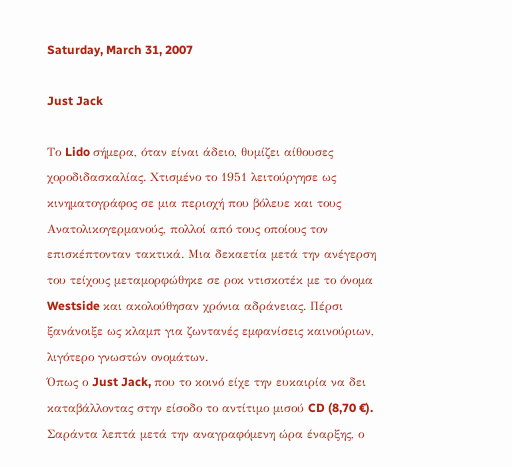Saturday, March 31, 2007

Just Jack

Το Lido σήμερα, όταν είναι άδειο, θυμίζει αίθουσες χοροδιδασκαλίας. Χτισμένο το 1951 λειτούργησε ως κινηματογράφος σε μια περιοχή που βόλευε και τους Ανατολικογερμανούς, πολλοί από τους οποίους τον επισκέπτονταν τακτικά. Μια δεκαετία μετά την ανέγερση του τείχους μεταμορφώθηκε σε ροκ ντισκοτέκ με το όνομα Westside και ακολούθησαν χρόνια αδράνειας. Πέρσι ξανάνοιξε ως κλαμπ για ζωντανές εμφανίσεις καινούριων, λιγότερο γνωστών ονομάτων.
Όπως ο Just Jack, που το κοινό είχε την ευκαιρία να δει καταβάλλοντας στην είσοδο το αντίτιμο μισού CD (8,70 €). Σαράντα λεπτά μετά την αναγραφόμενη ώρα έναρξης, ο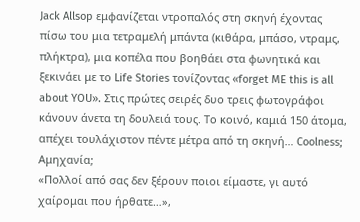Jack Allsop εμφανίζεται ντροπαλός στη σκηνή έχοντας πίσω του μια τετραμελή μπάντα (κιθάρα, μπάσο, ντραμς, πλήκτρα), μια κοπέλα που βοηθάει στα φωνητικά και ξεκινάει με το Life Stories τονίζοντας «forget ME this is all about YOU». Στις πρώτες σειρές δυο τρεις φωτογράφοι κάνουν άνετα τη δουλειά τους. Το κοινό, καμιά 150 άτομα, απέχει τουλάχιστον πέντε μέτρα από τη σκηνή… Coolness; Αμηχανία;
«Πολλοί από σας δεν ξέρουν ποιοι είμαστε, γι αυτό χαίρομαι που ήρθατε…»,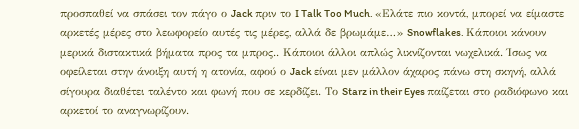προσπαθεί να σπάσει τον πάγο ο Jack πριν το I Talk Too Much. «Ελάτε πιο κοντά, μπορεί να είμαστε αρκετές μέρες στο λεωφορείο αυτές τις μέρες, αλλά δε βρωμάμε…» Snowflakes. Κάποιοι κάνουν μερικά διστακτικά βήματα προς τα μπρος.. Κάποιοι άλλοι απλώς λικνίζονται νωχελικά. Ίσως να οφείλεται στην άνοιξη αυτή η ατονία, αφού ο Jack είναι μεν μάλλον άχαρος πάνω στη σκηνή, αλλά σίγουρα διαθέτει ταλέντο και φωνή που σε κερδίζει. Το Starz in their Eyes παίζεται στο ραδιόφωνο και αρκετοί το αναγνωρίζουν.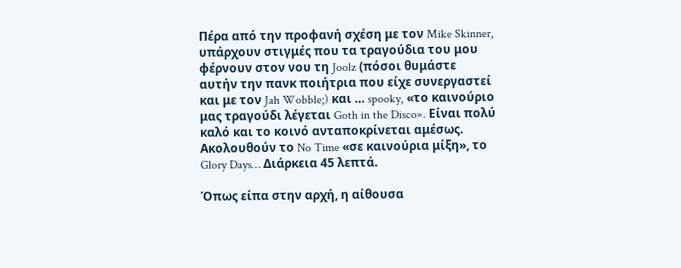Πέρα από την προφανή σχέση με τον Mike Skinner, υπάρχουν στιγμές που τα τραγούδια του μου φέρνουν στον νου τη Joolz (πόσοι θυμάστε αυτήν την πανκ ποιήτρια που είχε συνεργαστεί και με τον Jah Wobble;) και … spooky, «το καινούριο μας τραγούδι λέγεται Goth in the Disco». Είναι πολύ καλό και το κοινό ανταποκρίνεται αμέσως. Ακολουθούν το No Time «σε καινούρια μίξη», το Glory Days… Διάρκεια 45 λεπτά.

Όπως είπα στην αρχή, η αίθουσα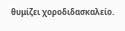θυμίζει χοροδιδασκαλείο.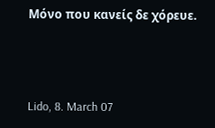Μόνο που κανείς δε χόρευε.



Lido, 8. March 07